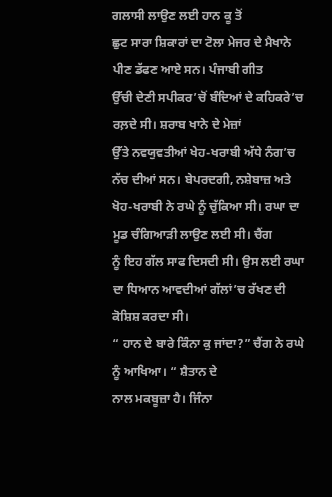ਗਲਾਸੀ ਲਾਉਣ ਲਈ ਹਾਨ ਕੂ ਤੋਂ
ਛੁਟ ਸਾਰਾ ਸ਼ਿਕਾਰਾਂ ਦਾ ਟੋਲਾ ਮੇਜਰ ਦੇ ਮੈਖਾਨੇ ਪੀਣ ਡੱਫਣ ਆਏ ਸਨ। ਪੰਜਾਬੀ ਗੀਤ
ਉੱਚੀ ਦੇਣੀ ਸਪੀਕਰ’ਚੋਂ ਬੰਦਿਆਂ ਦੇ ਕਹਿਕਰੇ’ਚ ਰਲ਼ਦੇ ਸੀ। ਸ਼ਰਾਬ ਖਾਨੇ ਦੇ ਮੇਜ਼ਾਂ
ਉੱਤੇ ਨਵਯੁਵਤੀਆਂ ਖੇਹ-ਖਰਾਬੀ ਅੱਧੇ ਨੰਗ’ਚ ਨੱਚ ਦੀਆਂ ਸਨ। ਬੇਪਰਦਗੀ, ਨਸ਼ੇਬਾਜ਼ ਅਤੇ
ਖੋਹ-ਖਰਾਬੀ ਨੇ ਰਘੇ ਨੂੰ ਚੁੱਕਿਆ ਸੀ। ਰਘਾ ਦਾ ਮੂਡ ਚੰਗਿਆੜੀ ਲਾਉਣ ਲਈ ਸੀ। ਚੈਂਗ
ਨੂੰ ਇਹ ਗੱਲ ਸਾਫ ਦਿਸਦੀ ਸੀ। ਉਸ ਲਈ ਰਘਾ ਦਾ ਧਿਆਨ ਆਵਦੀਆਂ ਗੱਲਾਂ’ਚ ਰੱਖਣ ਦੀ
ਕੋਸ਼ਿਸ਼ ਕਰਦਾ ਸੀ।
“ ਹਾਨ ਦੇ ਬਾਰੇ ਕਿੰਨਾ ਕੁ ਜਾਂਦਾ?” ਚੈਂਗ ਨੇ ਰਘੇ ਨੂੰ ਆਖਿਆ। “ ਸ਼ੈਤਾਨ ਦੇ
ਨਾਲ ਮਕਬੂਜ਼ਾ ਹੈ। ਜਿੰਨਾ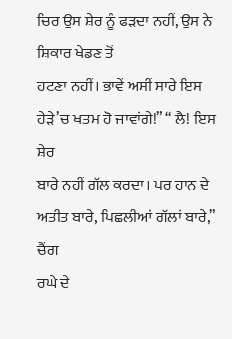ਚਿਰ ਉਸ ਸ਼ੇਰ ਨੂੰ ਫੜਦਾ ਨਹੀਂ, ਉਸ ਨੇ ਸ਼ਿਕਾਰ ਖੇਡਣ ਤੋਂ
ਹਟਣਾ ਨਹੀਂ। ਭਾਵੇਂ ਅਸੀਂ ਸਾਰੇ ਇਸ ਹੇੜੇ’ਚ ਖਤਮ ਹੋ ਜਾਵਾਂਗੇ!” “ ਲੈ! ਇਸ ਸ਼ੇਰ
ਬਾਰੇ ਨਹੀਂ ਗੱਲ ਕਰਦਾ। ਪਰ ਹਾਨ ਦੇ ਅਤੀਤ ਬਾਰੇ, ਪਿਛਲੀਆਂ ਗੱਲਾਂ ਬਾਰੇ,” ਚੈਂਗ
ਰਘੇ ਦੇ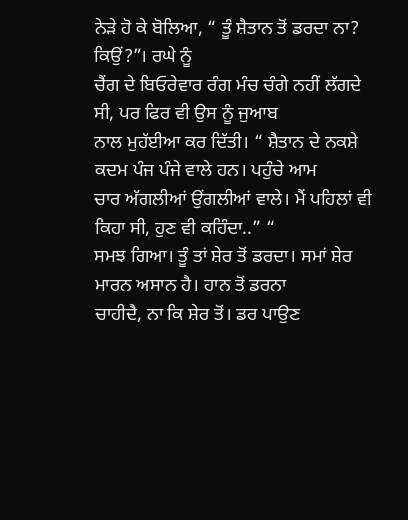ਨੇੜੇ ਹੋ ਕੇ ਬੋਲਿਆ, “ ਤੂੰ ਸ਼ੈਤਾਨ ਤੋਂ ਡਰਦਾ ਨਾ? ਕਿਉਂ?”। ਰਘੇ ਨੂੰ
ਚੈਂਗ ਦੇ ਬਿਓਰੇਵਾਰ ਰੰਗ ਮੰਚ ਚੰਗੇ ਨਹੀਂ ਲੱਗਦੇ ਸੀ, ਪਰ ਫਿਰ ਵੀ ਉਸ ਨੂੰ ਜੁਆਬ
ਨਾਲ ਮੁਹੱਈਆ ਕਰ ਦਿੱਤੀ। “ ਸ਼ੈਤਾਨ ਦੇ ਨਕਸ਼ੇ ਕਦਮ ਪੰਜ ਪੰਜੇ ਵਾਲੇ ਹਨ। ਪਹੁੰਚੇ ਆਮ
ਚਾਰ ਅੱਗਲੀਆਂ ਉਂਗਲੀਆਂ ਵਾਲੇ। ਮੈਂ ਪਹਿਲਾਂ ਵੀ ਕਿਹਾ ਸੀ, ਹੁਣ ਵੀ ਕਹਿੰਦਾ..” “
ਸਮਝ ਗਿਆ। ਤੂੰ ਤਾਂ ਸ਼ੇਰ ਤੋਂ ਡਰਦਾ। ਸਮਾਂ ਸ਼ੇਰ ਮਾਰਨ ਅਸਾਨ ਹੈ। ਹਾਨ ਤੋਂ ਡਰਨਾ
ਚਾਹੀਦੈ, ਨਾ ਕਿ ਸ਼ੇਰ ਤੋਂ। ਡਰ ਪਾਉਣ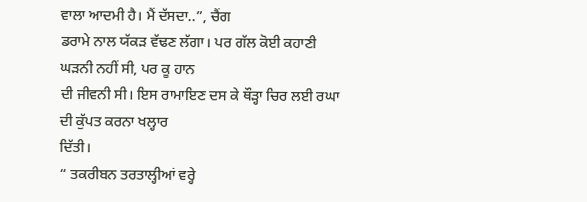ਵਾਲਾ ਆਦਮੀ ਹੈ। ਮੈਂ ਦੱਸਦਾ..”, ਚੈਂਗ
ਡਰਾਮੇ ਨਾਲ ਯੱਕੜ ਵੱਢਣ ਲੱਗਾ। ਪਰ ਗੱਲ ਕੋਈ ਕਹਾਣੀ ਘੜਨੀ ਨਹੀਂ ਸੀ, ਪਰ ਕੂ ਹਾਨ
ਦੀ ਜੀਵਨੀ ਸੀ। ਇਸ ਰਾਮਾਇਣ ਦਸ ਕੇ ਥੌੜ੍ਹਾ ਚਿਰ ਲਈ ਰਘਾ ਦੀ ਕੁੱਪਤ ਕਰਨਾ ਖਲ੍ਹਾਰ
ਦਿੱਤੀ।
“ ਤਕਰੀਬਨ ਤਰਤਾਲ੍ਹੀਆਂ ਵਰ੍ਹੇ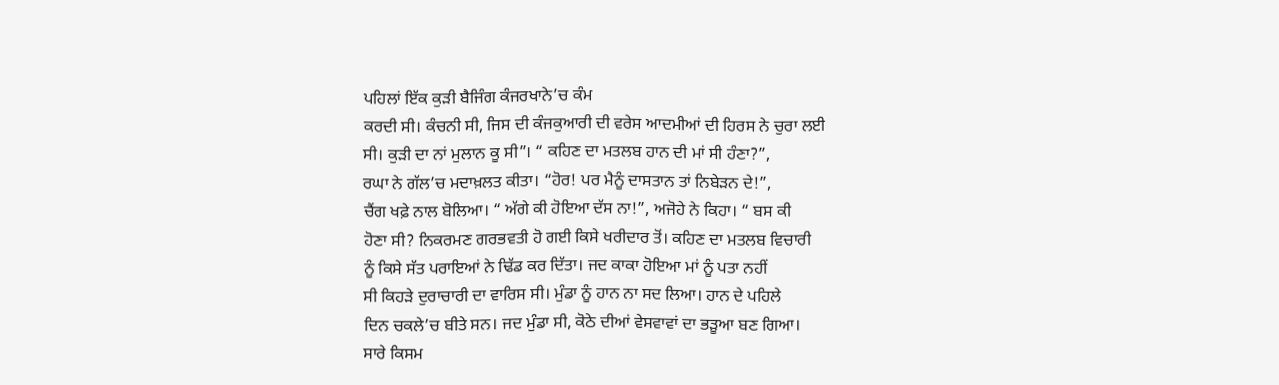ਪਹਿਲਾਂ ਇੱਕ ਕੁੜੀ ਬੈਜਿੰਗ ਕੰਜਰਖਾਨੇ’ਚ ਕੰਮ
ਕਰਦੀ ਸੀ। ਕੰਚਨੀ ਸੀ, ਜਿਸ ਦੀ ਕੰਜਕੁਆਰੀ ਦੀ ਵਰੇਸ ਆਦਮੀਆਂ ਦੀ ਹਿਰਸ ਨੇ ਚੁਰਾ ਲਈ
ਸੀ। ਕੁੜੀ ਦਾ ਨਾਂ ਮੁਲਾਨ ਕੂ ਸੀ”। “ ਕਹਿਣ ਦਾ ਮਤਲਬ ਹਾਨ ਦੀ ਮਾਂ ਸੀ ਹੰਣਾ?”,
ਰਘਾ ਨੇ ਗੱਲ’ਚ ਮਦਾਖ਼ਲਤ ਕੀਤਾ। “ਹੋਰ! ਪਰ ਮੈਨੂੰ ਦਾਸਤਾਨ ਤਾਂ ਨਿਬੇੜਨ ਦੇ!”,
ਚੈਂਗ ਖਫ਼ੇ ਨਾਲ ਬੋਲਿਆ। “ ਅੱਗੇ ਕੀ ਹੋਇਆ ਦੱਸ ਨਾ!”, ਅਜੋਹੇ ਨੇ ਕਿਹਾ। “ ਬਸ ਕੀ
ਹੋਣਾ ਸੀ? ਨਿਕਰਮਣ ਗਰਭਵਤੀ ਹੋ ਗਈ ਕਿਸੇ ਖਰੀਦਾਰ ਤੋਂ। ਕਹਿਣ ਦਾ ਮਤਲਬ ਵਿਚਾਰੀ
ਨੂੰ ਕਿਸੇ ਸੱਤ ਪਰਾਇਆਂ ਨੇ ਢਿੱਡ ਕਰ ਦਿੱਤਾ। ਜਦ ਕਾਕਾ ਹੋਇਆ ਮਾਂ ਨੂੰ ਪਤਾ ਨਹੀਂ
ਸੀ ਕਿਹੜੇ ਦੁਰਾਚਾਰੀ ਦਾ ਵਾਰਿਸ ਸੀ। ਮੁੰਡਾ ਨੂੰ ਹਾਨ ਨਾ ਸਦ ਲਿਆ। ਹਾਨ ਦੇ ਪਹਿਲੇ
ਦਿਨ ਚਕਲੇ’ਚ ਬੀਤੇ ਸਨ। ਜਦ ਮੁੰਡਾ ਸੀ, ਕੋਠੇ ਦੀਆਂ ਵੇਸਵਾਵਾਂ ਦਾ ਭੜੂਆ ਬਣ ਗਿਆ।
ਸਾਰੇ ਕਿਸਮ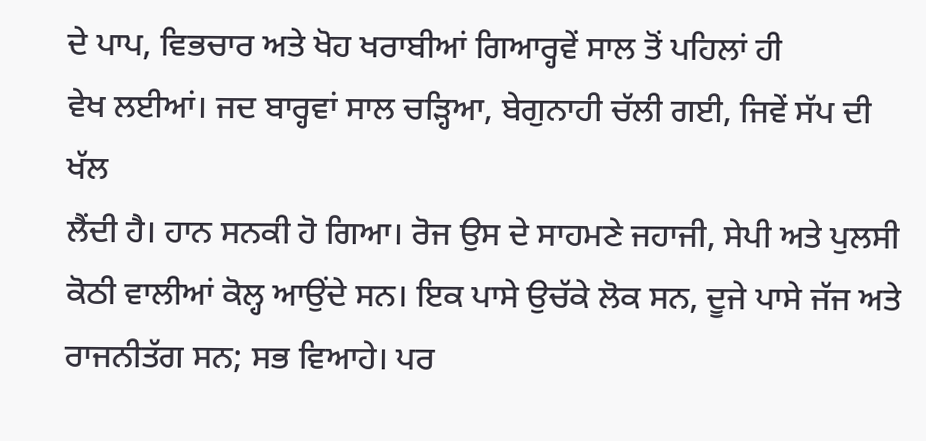ਦੇ ਪਾਪ, ਵਿਭਚਾਰ ਅਤੇ ਖੋਹ ਖਰਾਬੀਆਂ ਗਿਆਰ੍ਹਵੇਂ ਸਾਲ ਤੋਂ ਪਹਿਲਾਂ ਹੀ
ਵੇਖ ਲਈਆਂ। ਜਦ ਬਾਰ੍ਹਵਾਂ ਸਾਲ ਚੜ੍ਹਿਆ, ਬੇਗੁਨਾਹੀ ਚੱਲੀ ਗਈ, ਜਿਵੇਂ ਸੱਪ ਦੀ ਖੱਲ
ਲੈਂਦੀ ਹੈ। ਹਾਨ ਸਨਕੀ ਹੋ ਗਿਆ। ਰੋਜ ਉਸ ਦੇ ਸਾਹਮਣੇ ਜਹਾਜੀ, ਸੇਪੀ ਅਤੇ ਪੁਲਸੀ
ਕੋਠੀ ਵਾਲੀਆਂ ਕੋਲ੍ਹ ਆਉਂਦੇ ਸਨ। ਇਕ ਪਾਸੇ ਉਚੱਕੇ ਲੋਕ ਸਨ, ਦੂਜੇ ਪਾਸੇ ਜੱਜ ਅਤੇ
ਰਾਜਨੀਤੱਗ ਸਨ; ਸਭ ਵਿਆਹੇ। ਪਰ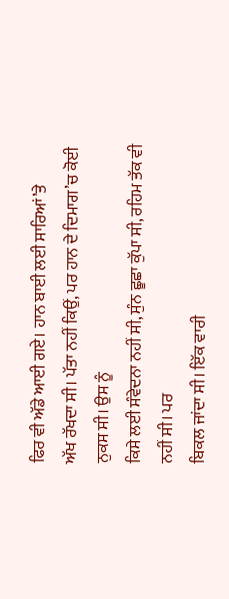ਫਿਰ ਵੀ ਅੱਡੇ ਆਈ ਗਏ। ਹਾਨ ਬਾਈ ਲਈ ਸਾਰਿਆਂ’ਤੇ
ਅੱਖ ਰੱਖਦਾ ਸੀ। ਪੱਤਾ ਨਹੀਂ ਕਿਉਂ, ਪਰ ਹਾਨ ਦੇ ਦਿਮਾਗ’ਚ ਕੋਈ ਨੁਕਸ ਸੀ। ਉਸ ਨੂੰ
ਕਿਸੇ ਲਈ ਸੰਵੇਦਨਾ ਨਹੀਂ ਸੀ, ਸੁੰਨ ਛੂਛਾ ਕੁੱਪਾ ਸੀ, ਰਹਿਮ ਤੱਕ ਵੀ ਨਹੀਂ ਸੀ। ਪਰ
ਬਿਕਲ ਜਾਂਦਾ ਸੀ। ਇੱਕ ਵਾਰੀ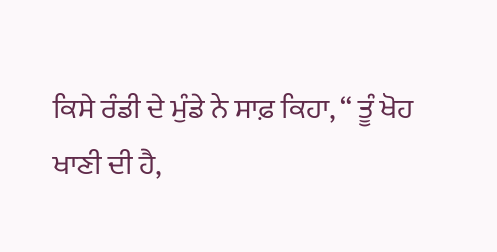ਕਿਸੇ ਰੰਡੀ ਦੇ ਮੁੰਡੇ ਨੇ ਸਾਫ਼ ਕਿਹਾ, “ ਤੂੰ ਖੋਹ
ਖਾਣੀ ਦੀ ਹੈ,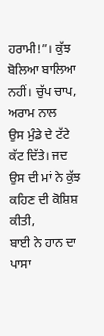ਹਰਾਮੀ!”। ਕੁੱਝ ਬੋਲਿਆ ਬਾਲਿਆ ਨਹੀਂ। ਚੁੱਪ ਚਾਪ, ਅਰਾਮ ਨਾਲ
ਉਸ ਮੁੰਡੇ ਦੇ ਟੱਟੇ ਕੱਟ ਦਿੱਤੇ। ਜਦ ਉਸ ਦੀ ਮਾਂ ਨੇ ਕੁੱਝ ਕਹਿਣ ਦੀ ਕੋਸ਼ਿਸ਼ ਕੀਤੀ,
ਬਾਈ ਨੇ ਹਾਨ ਦਾ ਪਾਸਾ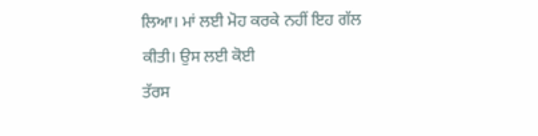ਲਿਆ। ਮਾਂ ਲਈ ਮੋਹ ਕਰਕੇ ਨਹੀਂ ਇਹ ਗੱਲ ਕੀਤੀ। ਉਸ ਲਈ ਕੋਈ
ਤੱਰਸ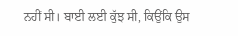ਨਹੀਂ ਸੀ। ਬਾਈ ਲਈ ਕੁੱਝ ਸੀ, ਕਿਉਂਕਿ ਉਸ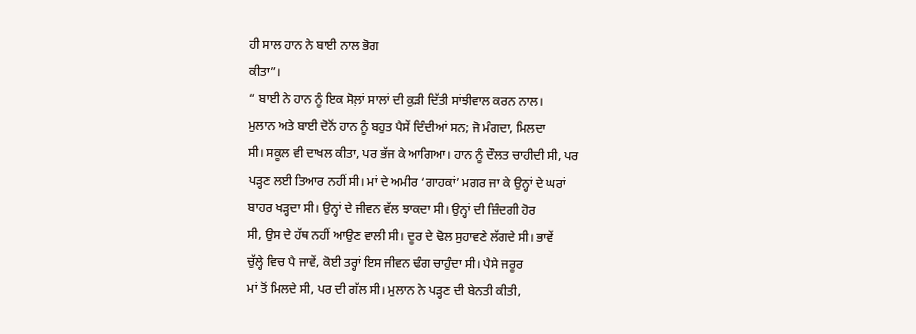ਹੀ ਸਾਲ ਹਾਨ ਨੇ ਬਾਈ ਨਾਲ ਭੋਗ
ਕੀਤਾ”।
“ ਬਾਈ ਨੇ ਹਾਨ ਨੂੰ ਇਕ ਸੋਲ਼ਾਂ ਸਾਲਾਂ ਦੀ ਕੁੜੀ ਦਿੱਤੀ ਸਾਂਝੀਵਾਲ ਕਰਨ ਨਾਲ।
ਮੁਲਾਨ ਅਤੇ ਬਾਈ ਦੋਨੋਂ ਹਾਨ ਨੂੰ ਬਹੁਤ ਪੈਸੇਂ ਦਿੰਦੀਆਂ ਸਨ; ਜੋ ਮੰਗਦਾ, ਮਿਲਦਾ
ਸੀ। ਸਕੂਲ ਵੀ ਦਾਖਲ ਕੀਤਾ, ਪਰ ਭੱਜ ਕੇ ਆਗਿਆ। ਹਾਨ ਨੂੰ ਦੌਲਤ ਚਾਹੀਦੀ ਸੀ, ਪਰ
ਪੜ੍ਹਣ ਲਈ ਤਿਆਰ ਨਹੀਂ ਸੀ। ਮਾਂ ਦੇ ਅਮੀਰ ‘ਗਾਹਕਾਂ’ ਮਗਰ ਜਾ ਕੇ ਉਨ੍ਹਾਂ ਦੇ ਘਰਾਂ
ਬਾਹਰ ਖੜ੍ਹਦਾ ਸੀ। ਉਨ੍ਹਾਂ ਦੇ ਜੀਵਨ ਵੱਲ ਝਾਕਦਾ ਸੀ। ਉਨ੍ਹਾਂ ਦੀ ਜ਼ਿੰਦਗੀ ਹੋਰ
ਸੀ, ਉਸ ਦੇ ਹੱਥ ਨਹੀਂ ਆਉਣ ਵਾਲੀ ਸੀ। ਦੂਰ ਦੇ ਢੋਲ ਸੁਹਾਵਣੇ ਲੱਗਦੇ ਸੀ। ਭਾਵੇਂ
ਚੁੱਲ੍ਹੇ ਵਿਚ ਪੈ ਜਾਵੇਂ, ਕੋਈ ਤਰ੍ਹਾਂ ਇਸ ਜੀਵਨ ਢੰਗ ਚਾਹੁੰਦਾ ਸੀ। ਪੈਸੇ ਜਰੂਰ
ਮਾਂ ਤੋਂ ਮਿਲਦੇ ਸੀ, ਪਰ ਦੀ ਗੱਲ ਸੀ। ਮੁਲਾਨ ਨੇ ਪੜ੍ਹਣ ਦੀ ਬੇਨਤੀ ਕੀਤੀ,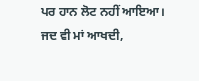ਪਰ ਹਾਨ ਲੋਟ ਨਹੀਂ ਆਇਆ। ਜਦ ਵੀ ਮਾਂ ਆਖਦੀ,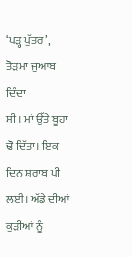‘ਪੜ੍ਹ ਪੁੱਤਰ’, ਤੋੜਮਾ ਜੁਆਬ ਦਿੰਦਾ
ਸੀ। ਮਾਂ ਉੱਤੇ ਬੂਹਾ ਢੋ ਦਿੱਤਾ। ਇਕ ਦਿਨ ਸ਼ਰਾਬ ਪੀ ਲਈ। ਅੱਡੇ ਦੀਆਂ ਕੁੜੀਆਂ ਨੂੰ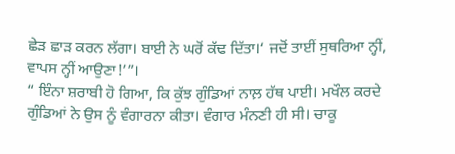ਛੇੜ ਛਾੜ ਕਰਨ ਲੱਗਾ। ਬਾਈ ਨੇ ਘਰੋਂ ਕੱਢ ਦਿੱਤਾ।‘ ਜਦੋਂ ਤਾਈਂ ਸੁਥਰਿਆ ਨ੍ਹੀਂ,
ਵਾਪਸ ਨ੍ਹੀਂ ਆਉਣਾ!’”।
“ ਇੰਨਾ ਸ਼ਰਾਬੀ ਹੋ ਗਿਆ, ਕਿ ਕੁੱਝ ਗੁੰਡਿਆਂ ਨਾਲ਼ ਹੱਥ ਪਾਈ। ਮਖੌਲ ਕਰਦੇ
ਗੁੰਡਿਆਂ ਨੇ ਉਸ ਨੂੰ ਵੰਗਾਰਨਾ ਕੀਤਾ। ਵੰਗਾਰ ਮੰਨਣੀ ਹੀ ਸੀ। ਚਾਕੂ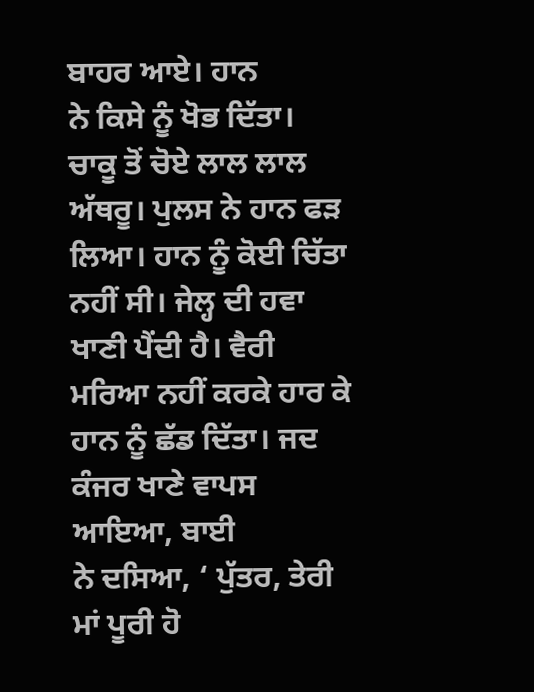ਬਾਹਰ ਆਏ। ਹਾਨ
ਨੇ ਕਿਸੇ ਨੂੰ ਖੋਭ ਦਿੱਤਾ। ਚਾਕੂ ਤੋਂ ਚੋਏ ਲਾਲ ਲਾਲ ਅੱਥਰੂ। ਪੁਲਸ ਨੇ ਹਾਨ ਫੜ
ਲਿਆ। ਹਾਨ ਨੂੰ ਕੋਈ ਚਿੱਤਾ ਨਹੀਂ ਸੀ। ਜੇਲ੍ਹ ਦੀ ਹਵਾ ਖਾਣੀ ਪੈਂਦੀ ਹੈ। ਵੈਰੀ
ਮਰਿਆ ਨਹੀਂ ਕਰਕੇ ਹਾਰ ਕੇ ਹਾਨ ਨੂੰ ਛੱਡ ਦਿੱਤਾ। ਜਦ ਕੰਜਰ ਖਾਣੇ ਵਾਪਸ ਆਇਆ, ਬਾਈ
ਨੇ ਦਸਿਆ, ‘ ਪੁੱਤਰ, ਤੇਰੀ ਮਾਂ ਪੂਰੀ ਹੋ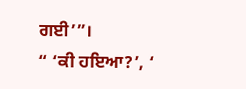ਗਈ’”।
“ ‘ਕੀ ਹਇਆ?’, ‘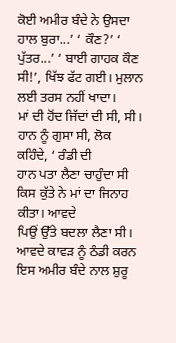ਕੋਈ ਅਮੀਰ ਬੰਦੇ ਨੇ ਉਸਦਾ ਹਾਲ ਬੁਰਾ...’ ‘ ਕੌਣ?’ ‘
ਪੁੱਤਰ...’ ‘ ਬਾਈ ਗਾਹਕ ਕੌਣ ਸੀ!’, ਖਿੱਝ ਫੱਟ ਗਈ। ਮੁਲਾਨ ਲਈ ਤਰਸ ਨਹੀਂ ਖਾਦਾ।
ਮਾਂ ਦੀ ਹੋਂਦ ਜਿੱਦਾਂ ਦੀ ਸੀ, ਸੀ। ਹਾਨ ਨੂੰ ਗੁਸਾ ਸੀ, ਲੋਕ ਕਹਿੰਦੇ, ‘ ਰੰਡੀ ਦੀ
ਹਾਨ ਪਤਾ ਲੈਣਾ ਚਾਹੁੰਦਾ ਸੀ ਕਿਸ ਕੁੱਤੇ ਨੇ ਮਾਂ ਦਾ ਜਿਨਾਹ ਕੀਤਾ। ਆਵਦੇ
ਪਿਉਂ ਉੱਤੇ ਬਦਲਾ ਲੈਣਾ ਸੀ। ਆਵਦੇ ਕਾਵੜ ਨੂੰ ਠੰਡੀ ਕਰਨ ਇਸ ਅਮੀਰ ਬੰਦੇ ਨਾਲ ਸ਼ੁਰੂ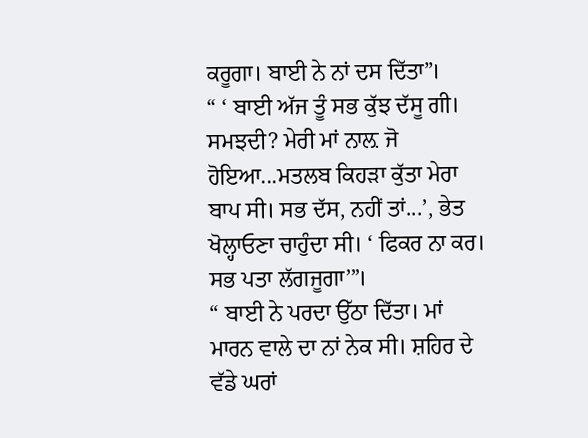ਕਰੂਗਾ। ਬਾਈ ਨੇ ਨਾਂ ਦਸ ਦਿੱਤਾ”।
“ ‘ ਬਾਈ ਅੱਜ ਤੂੰ ਸਭ ਕੁੱਝ ਦੱਸੂ ਗੀ। ਸਮਝਦੀ? ਮੇਰੀ ਮਾਂ ਨਾਲ਼ ਜੋ
ਹੋਇਆ...ਮਤਲਬ ਕਿਹੜਾ ਕੁੱਤਾ ਮੇਰਾ ਬਾਪ ਸੀ। ਸਭ ਦੱਸ, ਨਹੀਂ ਤਾਂ...’, ਭੇਤ
ਖੋਲ੍ਹਾਓਣਾ ਚਾਹੁੰਦਾ ਸੀ। ‘ ਫਿਕਰ ਨਾ ਕਰ। ਸਭ ਪਤਾ ਲੱਗਜੂਗਾ’”।
“ ਬਾਈ ਨੇ ਪਰਦਾ ਉੱਠਾ ਦਿੱਤਾ। ਮਾਂ ਮਾਰਨ ਵਾਲੇ ਦਾ ਨਾਂ ਨੇਕ ਸੀ। ਸ਼ਹਿਰ ਦੇ
ਵੱਡੇ ਘਰਾਂ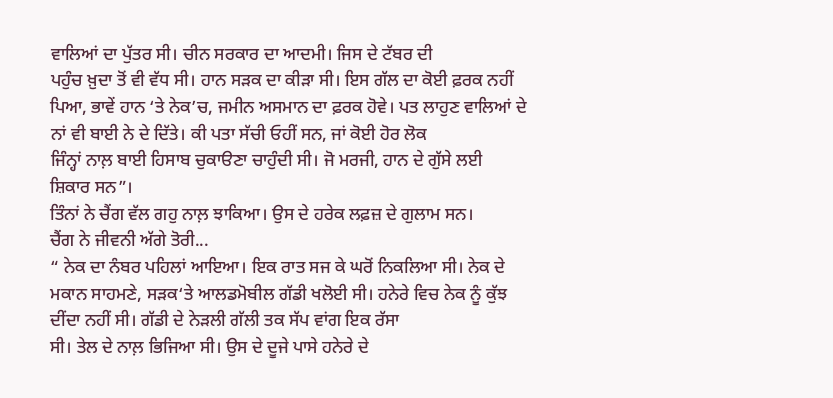ਵਾਲਿਆਂ ਦਾ ਪੁੱਤਰ ਸੀ। ਚੀਨ ਸਰਕਾਰ ਦਾ ਆਦਮੀ। ਜਿਸ ਦੇ ਟੱਬਰ ਦੀ
ਪਹੁੰਚ ਖ਼ੁਦਾ ਤੋਂ ਵੀ ਵੱਧ ਸੀ। ਹਾਨ ਸੜਕ ਦਾ ਕੀੜਾ ਸੀ। ਇਸ ਗੱਲ ਦਾ ਕੋਈ ਫ਼ਰਕ ਨਹੀਂ
ਪਿਆ, ਭਾਵੇਂ ਹਾਨ ‘ਤੇ ਨੇਕ’ਚ, ਜਮੀਨ ਅਸਮਾਨ ਦਾ ਫ਼ਰਕ ਹੋਵੇ। ਪਤ ਲਾਹੁਣ ਵਾਲਿਆਂ ਦੇ
ਨਾਂ ਵੀ ਬਾਈ ਨੇ ਦੇ ਦਿੱਤੇ। ਕੀ ਪਤਾ ਸੱਚੀ ਓਹੀਂ ਸਨ, ਜਾਂ ਕੋਈ ਹੋਰ ਲੋਕ
ਜਿੰਨ੍ਹਾਂ ਨਾਲ਼ ਬਾਈ ਹਿਸਾਬ ਚੁਕਾੳਣਾ ਚਾਹੁੰਦੀ ਸੀ। ਜੋ ਮਰਜੀ, ਹਾਨ ਦੇ ਗੁੱਸੇ ਲਈ
ਸ਼ਿਕਾਰ ਸਨ”।
ਤਿੰਨਾਂ ਨੇ ਚੈਂਗ ਵੱਲ ਗਹੁ ਨਾਲ਼ ਝਾਕਿਆ। ਉਸ ਦੇ ਹਰੇਕ ਲਫ਼ਜ਼ ਦੇ ਗੁਲਾਮ ਸਨ।
ਚੈਂਗ ਨੇ ਜੀਵਨੀ ਅੱਗੇ ਤੋਰੀ...
“ ਨੇਕ ਦਾ ਨੰਬਰ ਪਹਿਲਾਂ ਆਇਆ। ਇਕ ਰਾਤ ਸਜ ਕੇ ਘਰੋਂ ਨਿਕਲਿਆ ਸੀ। ਨੇਕ ਦੇ
ਮਕਾਨ ਸਾਹਮਣੇ, ਸੜਕ‘ਤੇ ਆਲਡਮੋਬੀਲ ਗੱਡੀ ਖਲੋਈ ਸੀ। ਹਨੇਰੇ ਵਿਚ ਨੇਕ ਨੂੰ ਕੁੱਝ
ਦੀਂਦਾ ਨਹੀਂ ਸੀ। ਗੱਡੀ ਦੇ ਨੇੜਲੀ ਗੱਲੀ ਤਕ ਸੱਪ ਵਾਂਗ ਇਕ ਰੱਸਾ
ਸੀ। ਤੇਲ ਦੇ ਨਾਲ਼ ਭਿਜਿਆ ਸੀ। ਉਸ ਦੇ ਦੂਜੇ ਪਾਸੇ ਹਨੇਰੇ ਦੇ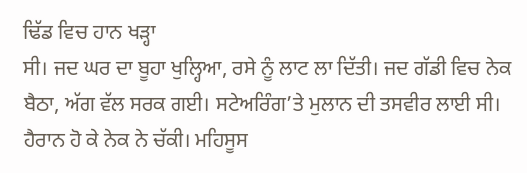ਢਿੱਡ ਵਿਚ ਹਾਨ ਖੜ੍ਹਾ
ਸੀ। ਜਦ ਘਰ ਦਾ ਬੂਹਾ ਖੁਲ੍ਹਿਆ, ਰਸੇ ਨੂੰ ਲਾਟ ਲਾ ਦਿੱਤੀ। ਜਦ ਗੱਡੀ ਵਿਚ ਨੇਕ
ਬੈਠਾ, ਅੱਗ ਵੱਲ ਸਰਕ ਗਈ। ਸਟੇਅਰਿੰਗ’ਤੇ ਮੁਲਾਨ ਦੀ ਤਸਵੀਰ ਲਾਈ ਸੀ।
ਹੈਰਾਨ ਹੋ ਕੇ ਨੇਕ ਨੇ ਚੱਕੀ। ਮਹਿਸੂਸ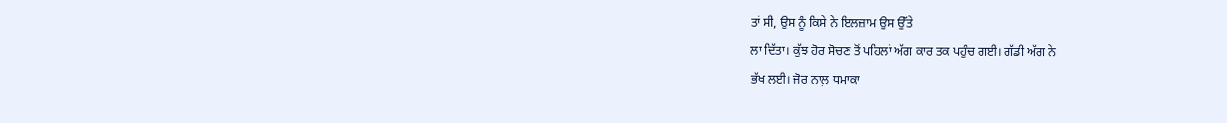ਤਾਂ ਸੀ, ਉਸ ਨੂੰ ਕਿਸੇ ਨੇ ਇਲਜ਼ਾਮ ਉਸ ਉੱਤੇ
ਲਾ ਦਿੱਤਾ। ਕੁੱਝ ਹੋਰ ਸੋਚਣ ਤੋਂ ਪਹਿਲਾਂ ਅੱਗ ਕਾਰ ਤਕ ਪਹੁੰਚ ਗਈ। ਗੱਡੀ ਅੱਗ ਨੇ
ਭੱਖ ਲਈ। ਜੋਰ ਨਾਲ਼ ਧਮਾਕਾ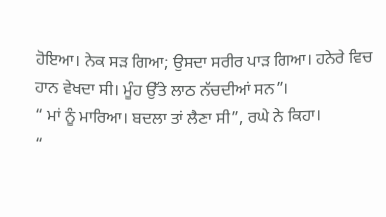ਹੋਇਆ। ਨੇਕ ਸੜ ਗਿਆ; ਉਸਦਾ ਸਰੀਰ ਪਾੜ ਗਿਆ। ਹਨੇਰੇ ਵਿਚ
ਹਾਨ ਵੇਖਦਾ ਸੀ। ਮੂੰਹ ਉੱਤੇ ਲਾਠ ਨੱਚਦੀਆਂ ਸਨ”।
“ ਮਾਂ ਨੂੰ ਮਾਰਿਆ। ਬਦਲਾ ਤਾਂ ਲੈਣਾ ਸੀ”, ਰਘੇ ਨੇ ਕਿਹਾ।
“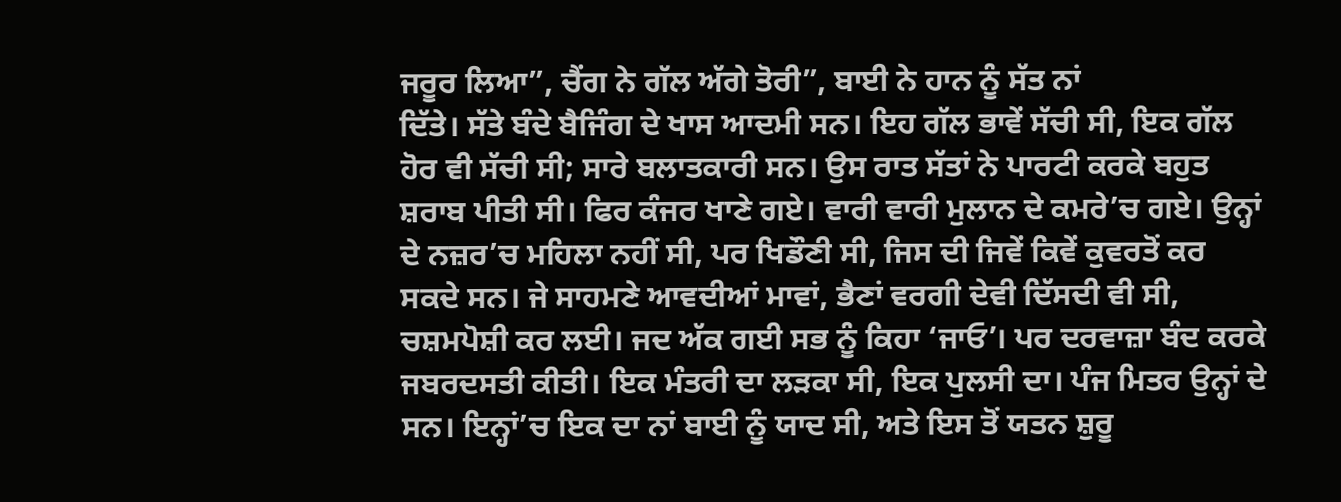ਜਰੂਰ ਲਿਆ”, ਚੈਂਗ ਨੇ ਗੱਲ ਅੱਗੇ ਤੋਰੀ”, ਬਾਈ ਨੇ ਹਾਨ ਨੂੰ ਸੱਤ ਨਾਂ
ਦਿੱਤੇ। ਸੱਤੇ ਬੰਦੇ ਬੈਜਿੰਗ ਦੇ ਖਾਸ ਆਦਮੀ ਸਨ। ਇਹ ਗੱਲ ਭਾਵੇਂ ਸੱਚੀ ਸੀ, ਇਕ ਗੱਲ
ਹੋਰ ਵੀ ਸੱਚੀ ਸੀ; ਸਾਰੇ ਬਲਾਤਕਾਰੀ ਸਨ। ਉਸ ਰਾਤ ਸੱਤਾਂ ਨੇ ਪਾਰਟੀ ਕਰਕੇ ਬਹੁਤ
ਸ਼ਰਾਬ ਪੀਤੀ ਸੀ। ਫਿਰ ਕੰਜਰ ਖਾਣੇ ਗਏ। ਵਾਰੀ ਵਾਰੀ ਮੁਲਾਨ ਦੇ ਕਮਰੇ’ਚ ਗਏ। ਉਨ੍ਹਾਂ
ਦੇ ਨਜ਼ਰ’ਚ ਮਹਿਲਾ ਨਹੀਂ ਸੀ, ਪਰ ਖਿਡੌਣੀ ਸੀ, ਜਿਸ ਦੀ ਜਿਵੇਂ ਕਿਵੇਂ ਕੁਵਰਤੋਂ ਕਰ
ਸਕਦੇ ਸਨ। ਜੇ ਸਾਹਮਣੇ ਆਵਦੀਆਂ ਮਾਵਾਂ, ਭੈਣਾਂ ਵਰਗੀ ਦੇਵੀ ਦਿੱਸਦੀ ਵੀ ਸੀ,
ਚਸ਼ਮਪੋਸ਼ੀ ਕਰ ਲਈ। ਜਦ ਅੱਕ ਗਈ ਸਭ ਨੂੰ ਕਿਹਾ ‘ਜਾਓ’। ਪਰ ਦਰਵਾਜ਼ਾ ਬੰਦ ਕਰਕੇ
ਜਬਰਦਸਤੀ ਕੀਤੀ। ਇਕ ਮੰਤਰੀ ਦਾ ਲੜਕਾ ਸੀ, ਇਕ ਪੁਲਸੀ ਦਾ। ਪੰਜ ਮਿਤਰ ਉਨ੍ਹਾਂ ਦੇ
ਸਨ। ਇਨ੍ਹਾਂ’ਚ ਇਕ ਦਾ ਨਾਂ ਬਾਈ ਨੂੰ ਯਾਦ ਸੀ, ਅਤੇ ਇਸ ਤੋਂ ਯਤਨ ਸ਼ੁਰੂ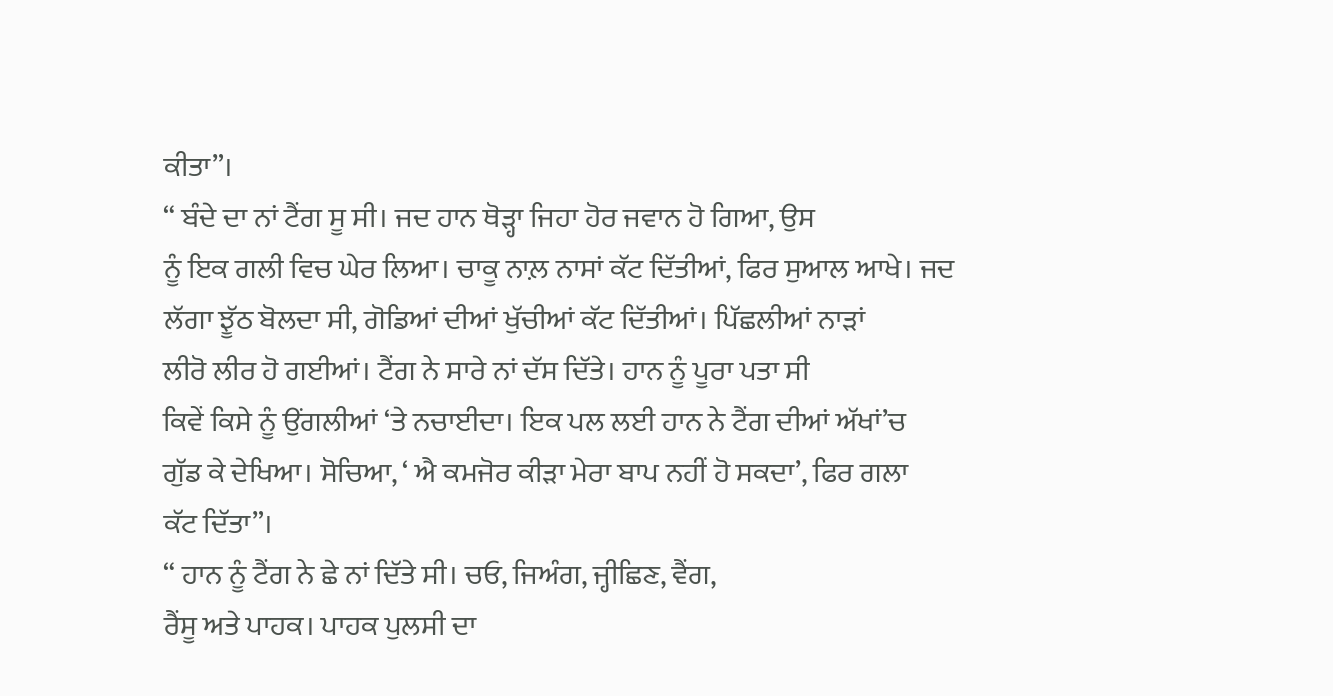ਕੀਤਾ”।
“ ਬੰਦੇ ਦਾ ਨਾਂ ਟੈਂਗ ਸੂ ਸੀ। ਜਦ ਹਾਨ ਥੋੜ੍ਹਾ ਜਿਹਾ ਹੋਰ ਜਵਾਨ ਹੋ ਗਿਆ, ਉਸ
ਨੂੰ ਇਕ ਗਲੀ ਵਿਚ ਘੇਰ ਲਿਆ। ਚਾਕੂ ਨਾਲ਼ ਨਾਸਾਂ ਕੱਟ ਦਿੱਤੀਆਂ, ਫਿਰ ਸੁਆਲ ਆਖੇ। ਜਦ
ਲੱਗਾ ਝੂੱਠ ਬੋਲਦਾ ਸੀ, ਗੋਡਿਆਂ ਦੀਆਂ ਖੁੱਚੀਆਂ ਕੱਟ ਦਿੱਤੀਆਂ। ਪਿੱਛਲੀਆਂ ਨਾੜਾਂ
ਲੀਰੋ ਲੀਰ ਹੋ ਗਈਆਂ। ਟੈਂਗ ਨੇ ਸਾਰੇ ਨਾਂ ਦੱਸ ਦਿੱਤੇ। ਹਾਨ ਨੂੰ ਪੂਰਾ ਪਤਾ ਸੀ
ਕਿਵੇਂ ਕਿਸੇ ਨੂੰ ਉਂਗਲੀਆਂ ‘ਤੇ ਨਚਾਈਦਾ। ਇਕ ਪਲ ਲਈ ਹਾਨ ਨੇ ਟੈਂਗ ਦੀਆਂ ਅੱਖਾਂ’ਚ
ਗੁੱਡ ਕੇ ਦੇਖਿਆ। ਸੋਚਿਆ, ‘ ਐ ਕਮਜੋਰ ਕੀੜਾ ਮੇਰਾ ਬਾਪ ਨਹੀਂ ਹੋ ਸਕਦਾ’, ਫਿਰ ਗਲਾ
ਕੱਟ ਦਿੱਤਾ”।
“ ਹਾਨ ਨੂੰ ਟੈਂਗ ਨੇ ਛੇ ਨਾਂ ਦਿੱਤੇ ਸੀ। ਚਓ, ਜਿਅੰਗ, ਜ੍ਹੀਛਿਣ, ਵੈਂਗ,
ਰੈਂਸੂ ਅਤੇ ਪਾਹਕ। ਪਾਹਕ ਪੁਲਸੀ ਦਾ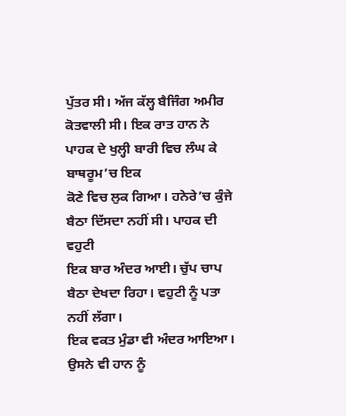ਪੁੱਤਰ ਸੀ। ਅੱਜ ਕੱਲ੍ਹ ਬੈਜਿੰਗ ਅਮੀਰ
ਕੋਤਵਾਲੀ ਸੀ। ਇਕ ਰਾਤ ਹਾਨ ਨੇ ਪਾਹਕ ਦੇ ਖੁਲ੍ਹੀ ਬਾਰੀ ਵਿਚ ਲੰਘ ਕੇ ਬਾਥਰੂਮ’ਚ ਇਕ
ਕੋਣੇ ਵਿਚ ਲੁਕ ਗਿਆ। ਹਨੇਰੇ’ਚ ਕੁੰਜੇ ਬੈਠਾ ਦਿੱਸਦਾ ਨਹੀਂ ਸੀ। ਪਾਹਕ ਦੀ ਵਹੁਟੀ
ਇਕ ਬਾਰ ਅੰਦਰ ਆਈ। ਚੁੱਪ ਚਾਪ ਬੈਠਾ ਦੇਖਦਾ ਰਿਹਾ। ਵਹੁਟੀ ਨੂੰ ਪਤਾ ਨਹੀਂ ਲੱਗਾ।
ਇਕ ਵਕਤ ਮੁੰਡਾ ਵੀ ਅੰਦਰ ਆਇਆ। ਉਸਨੇ ਵੀ ਹਾਨ ਨੂੰ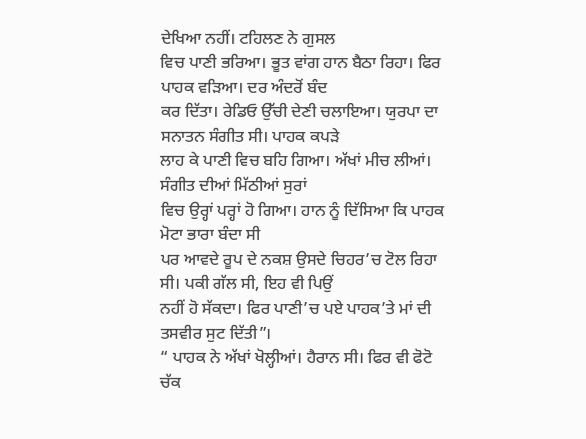ਦੇਖਿਆ ਨਹੀਂ। ਟਹਿਲਣ ਨੇ ਗੁਸਲ
ਵਿਚ ਪਾਣੀ ਭਰਿਆ। ਭੂਤ ਵਾਂਗ ਹਾਨ ਬੈਠਾ ਰਿਹਾ। ਫਿਰ ਪਾਹਕ ਵੜਿਆ। ਦਰ ਅੰਦਰੋਂ ਬੰਦ
ਕਰ ਦਿੱਤਾ। ਰੇਡਿਓ ਉੱਚੀ ਦੇਣੀ ਚਲਾਇਆ। ਯੁਰਪਾ ਦਾ ਸਨਾਤਨ ਸੰਗੀਤ ਸੀ। ਪਾਹਕ ਕਪੜੇ
ਲਾਹ ਕੇ ਪਾਣੀ ਵਿਚ ਬਹਿ ਗਿਆ। ਅੱਖਾਂ ਮੀਚ ਲੀਆਂ। ਸੰਗੀਤ ਦੀਆਂ ਮਿੱਠੀਆਂ ਸੁਰਾਂ
ਵਿਚ ਉਰ੍ਹਾਂ ਪਰ੍ਹਾਂ ਹੋ ਗਿਆ। ਹਾਨ ਨੂੰ ਦਿੱਸਿਆ ਕਿ ਪਾਹਕ ਮੋਟਾ ਭਾਰਾ ਬੰਦਾ ਸੀ
ਪਰ ਆਵਦੇ ਰੂਪ ਦੇ ਨਕਸ਼ ਉਸਦੇ ਚਿਹਰ’ਚ ਟੋਲ ਰਿਹਾ ਸੀ। ਪਕੀ ਗੱਲ ਸੀ, ਇਹ ਵੀ ਪਿਉਂ
ਨਹੀਂ ਹੋ ਸੱਕਦਾ। ਫਿਰ ਪਾਣੀ’ਚ ਪਏ ਪਾਹਕ’ਤੇ ਮਾਂ ਦੀ ਤਸਵੀਰ ਸੁਟ ਦਿੱਤੀ”।
“ ਪਾਹਕ ਨੇ ਅੱਖਾਂ ਖੋਲ੍ਹੀਆਂ। ਹੈਰਾਨ ਸੀ। ਫਿਰ ਵੀ ਫੋਟੋ ਚੱਕ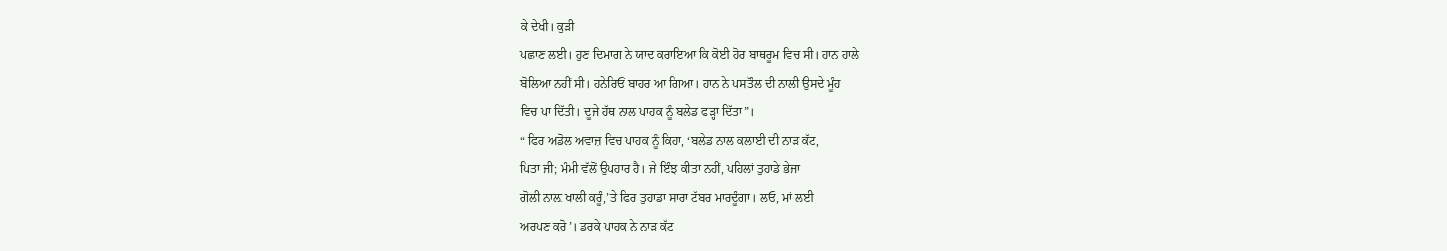ਕੇ ਦੇਖੀ। ਕੁੜੀ
ਪਛਾਣ ਲਈ। ਹੁਣ ਦਿਮਾਗ ਨੇ ਯਾਦ ਕਰਾਇਆ ਕਿ ਕੋਈ ਹੋਰ ਬਾਥਰੂਮ ਵਿਚ ਸੀ। ਹਾਨ ਹਾਲੇ
ਬੋਲਿਆ ਨਹੀਂ ਸੀ। ਹਨੇਰਿਓਂ ਬਾਹਰ ਆ ਗਿਆ। ਹਾਨ ਨੇ ਪਸਤੌਲ ਦੀ ਨਾਲੀ ਉਸਦੇ ਮੂੰਹ
ਵਿਚ ਪਾ ਦਿੱਤੀ। ਦੂਜੇ ਹੱਥ ਨਾਲ ਪਾਹਕ ਨੂੰ ਬਲੇਡ ਫੜ੍ਹਾ ਦਿੱਤਾ”।
“ ਫਿਰ ਅਡੋਲ ਅਵਾਜ਼ ਵਿਚ ਪਾਹਕ ਨੂੰ ਕਿਹਾ, ‘ਬਲੇਡ ਨਾਲ ਕਲਾਈ ਦੀ ਨਾੜ ਕੱਟ,
ਪਿਤਾ ਜੀ; ਮੰਮੀ ਵੱਲੋਂ ਉਪਹਾਰ ਹੈ। ਜੇ ਇੰਝ ਕੀਤਾ ਨਹੀਂ, ਪਹਿਲਾਂ ਤੁਹਾਡੇ ਭੇਜਾ
ਗੋਲੀ ਨਾਲ਼ ਖਾਲੀ ਕਰੂੰ,’ਤੇ ਫਿਰ ਤੁਹਾਡਾ ਸਾਰਾ ਟੱਬਰ ਮਾਰਦੂੰਗਾ। ਲਓ, ਮਾਂ ਲਈ
ਅਰਪਣ ਕਰੋ’। ਡਰਕੇ ਪਾਹਕ ਨੇ ਨਾੜ ਕੱਟ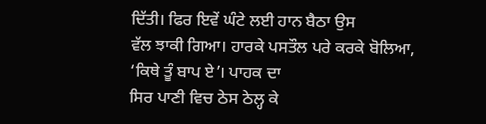ਦਿੱਤੀ। ਫਿਰ ਇਵੇਂ ਘੰਟੇ ਲਈ ਹਾਨ ਬੈਠਾ ਉਸ
ਵੱਲ ਝਾਕੀ ਗਿਆ। ਹਾਰਕੇ ਪਸਤੌਲ ਪਰੇ ਕਰਕੇ ਬੋਲਿਆ, ‘ਕਿਥੇ ਤੂੰ ਬਾਪ ਏ’। ਪਾਹਕ ਦਾ
ਸਿਰ ਪਾਣੀ ਵਿਚ ਠੇਸ ਠੇਲ੍ਹ ਕੇ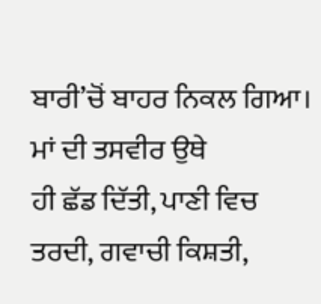ਬਾਰੀ’ਚੋਂ ਬਾਹਰ ਨਿਕਲ ਗਿਆ। ਮਾਂ ਦੀ ਤਸਵੀਰ ਉਥੇ
ਹੀ ਛੱਡ ਦਿੱਤੀ, ਪਾਣੀ ਵਿਚ ਤਰਦੀ, ਗਵਾਚੀ ਕਿਸ਼ਤੀ,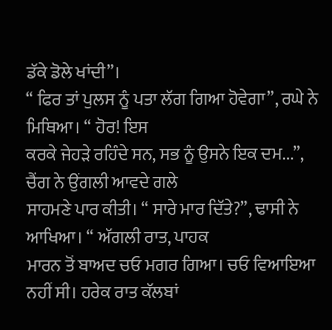ਡੱਕੇ ਡੋਲੇ ਖਾਂਦੀ”।
“ ਫਿਰ ਤਾਂ ਪੁਲਸ ਨੂੰ ਪਤਾ ਲੱਗ ਗਿਆ ਹੋਵੇਗਾ”, ਰਘੇ ਨੇ ਮਿਥਿਆ। “ ਹੋਰ! ਇਸ
ਕਰਕੇ ਜੇਹੜੇ ਰਹਿੰਦੇ ਸਨ, ਸਭ ਨੂੰ ਉਸਨੇ ਇਕ ਦਮ...”, ਚੈਂਗ ਨੇ ਉਂਗਲੀ ਆਵਦੇ ਗਲੇ
ਸਾਹਮਣੇ ਪਾਰ ਕੀਤੀ। “ ਸਾਰੇ ਮਾਰ ਦਿੱਤੇ?”, ਢਾਸੀ ਨੇ ਆਖਿਆ। “ ਅੱਗਲੀ ਰਾਤ, ਪਾਹਕ
ਮਾਰਨ ਤੋਂ ਬਾਅਦ ਚਓ ਮਗਰ ਗਿਆ। ਚਓ ਵਿਆਇਆ ਨਹੀਂ ਸੀ। ਹਰੇਕ ਰਾਤ ਕੱਲਬਾਂ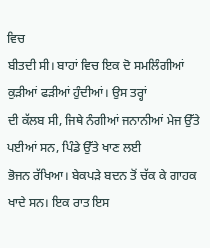ਵਿਚ
ਬੀਤਦੀ ਸੀ। ਬਾਹਾਂ ਵਿਚ ਇਕ ਦੋ ਸਮਲਿੰਗੀਆਂ ਕੁੜੀਆਂ ਫੜੀਆਂ ਹੁੰਦੀਆਂ। ਉਸ ਤਰ੍ਹਾਂ
ਦੀ ਕੱਲਬ ਸੀ, ਜਿਥੇ ਨੰਗੀਆਂ ਜਨਾਨੀਆਂ ਮੇਜ ਉੱਤੇ ਪਈਆਂ ਸਨ, ਪਿੰਡੇ ਉੱਤੇ ਖਾਣ ਲਈ
ਭੋਜਨ ਰੱਖਿਆ। ਬੇਕਪੜੇ ਬਦਨ ਤੋਂ ਚੱਕ ਕੇ ਗਾਹਕ ਖਾਦੇ ਸਨ। ਇਕ ਰਾਤ ਇਸ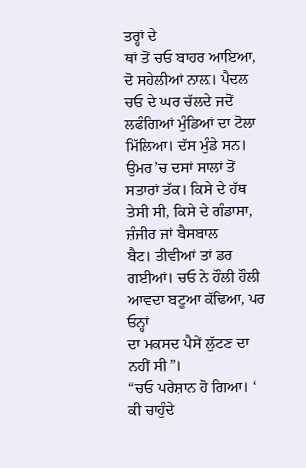ਤਰ੍ਹਾਂ ਦੇ
ਥਾਂ ਤੋਂ ਚਓ ਬਾਹਰ ਆਇਆ, ਦੋ ਸਹੇਲੀਆਂ ਨਾਲ਼। ਪੈਦਲ ਚਓ ਦੇ ਘਰ ਚੱਲਦੇ ਜਦੋਂ
ਲਫੰਗਿਆਂ ਮੁੰਡਿਆਂ ਦਾ ਟੋਲਾ ਮਿੱਲਿਆ। ਦੱਸ ਮੁੰਡੇ ਸਨ। ਉਮਰ’ਚ ਦਸਾਂ ਸਾਲਾਂ ਤੋਂ
ਸਤਾਰਾਂ ਤੱਕ। ਕਿਸੇ ਦੇ ਹੱਥ ਤੇਸੀ ਸੀ, ਕਿਸੇ ਦੇ ਗੰਡਾਸਾ, ਜ਼ੰਜੀਰ ਜਾਂ ਬੈਸਬਾਲ
ਬੈਟ। ਤੀਵੀਆਂ ਤਾਂ ਡਰ ਗਈਆਂ। ਚਓ ਨੇ ਹੌਲੀ ਹੌਲੀ ਆਵਦਾ ਬਟੂਆ ਕੱਢਿਆ, ਪਰ ਓਨ੍ਹਾਂ
ਦਾ ਮਕਸਦ ਪੈਸੇਂ ਲੁੱਟਣ ਦਾ ਨਹੀਂ ਸੀ”।
“ਚਓ ਪਰੇਸ਼ਾਨ ਹੋ ਗਿਆ। ‘ ਕੀ ਚਾਹੁੰਦੇ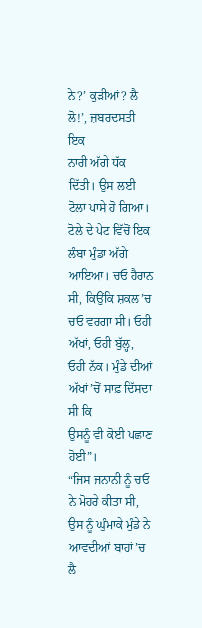ਨੇ?’ ਕੁੜੀਆਂ? ਲੈ ਲੋ!’, ਜ਼ਬਰਦਸਤੀ ਇਕ
ਨਾਰੀ ਅੱਗੇ ਧੱਕ ਦਿੱਤੀ। ਉਸ ਲਈ ਟੋਲਾ ਪਾਸੇ ਹੋ ਗਿਆ। ਟੋਲੇ ਦੇ ਪੇਟ ਵਿੱਚੋਂ ਇਕ
ਲੰਬਾ ਮੁੰਡਾ ਅੱਗੇ ਆਇਆ। ਚਓ ਹੈਰਾਨ ਸੀ, ਕਿਉਂਕਿ ਸ਼ਕਲ’ਚ ਚਓ ਵਰਗਾ ਸੀ। ਓਹੀ
ਅੱਖਾਂ, ਓਹੀ ਬੁੱਲ੍ਹ, ਓਹੀ ਨੱਕ। ਮੁੰਡੇ ਦੀਆਂ ਅੱਖਾਂ’ਚੋਂ ਸਾਫ਼ ਦਿੱਸਦਾ ਸੀ ਕਿ
ਉਸਨੂੰ ਵੀ ਕੋਈ ਪਛਾਣ ਹੋਈ”।
“ਜਿਸ ਜਨਾਨੀ ਨੂੰ ਚਓ ਨੇ ਮੋਹਰੇ ਕੀਤਾ ਸੀ, ਉਸ ਨੂੰ ਘੁੰਮਾਕੇ ਮੁੰਡੇ ਨੇ
ਆਵਦੀਆਂ ਬਾਹਾਂ’ਚ ਲੈ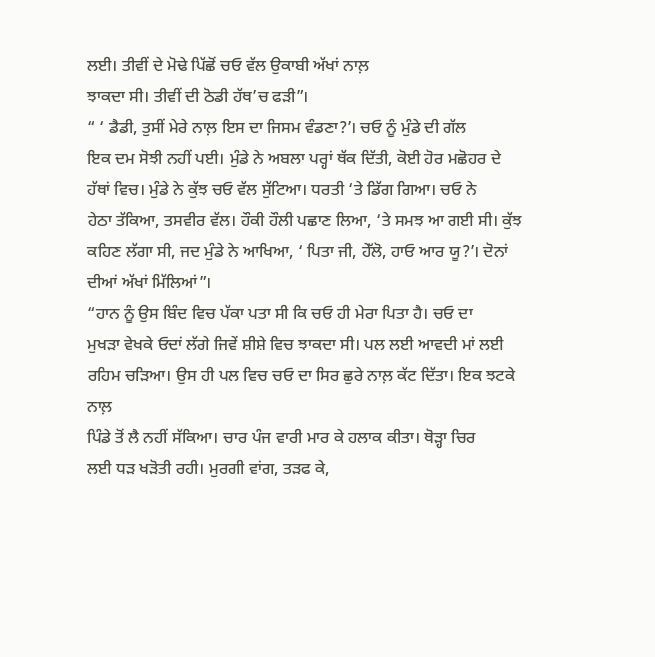ਲਈ। ਤੀਵੀਂ ਦੇ ਮੋਢੇ ਪਿੱਛੋਂ ਚਓ ਵੱਲ ਉਕਾਬੀ ਅੱਖਾਂ ਨਾਲ਼
ਝਾਕਦਾ ਸੀ। ਤੀਵੀਂ ਦੀ ਠੋਡੀ ਹੱਥ’ਚ ਫੜੀ”।
“ ‘ ਡੈਡੀ, ਤੁਸੀਂ ਮੇਰੇ ਨਾਲ਼ ਇਸ ਦਾ ਜਿਸਮ ਵੰਡਣਾ?’। ਚਓ ਨੂੰ ਮੁੰਡੇ ਦੀ ਗੱਲ
ਇਕ ਦਮ ਸੋਝੀ ਨਹੀਂ ਪਈ। ਮੁੰਡੇ ਨੇ ਅਬਲਾ ਪਰ੍ਹਾਂ ਥੱਕ ਦਿੱਤੀ, ਕੋਈ ਹੋਰ ਮਛੋਹਰ ਦੇ
ਹੱਥਾਂ ਵਿਚ। ਮੁੰਡੇ ਨੇ ਕੁੱਝ ਚਓ ਵੱਲ ਸੁੱਟਿਆ। ਧਰਤੀ ‘ਤੇ ਡਿੱਗ ਗਿਆ। ਚਓ ਨੇ
ਹੇਠਾ ਤੱਕਿਆ, ਤਸਵੀਰ ਵੱਲ। ਹੌਕੀ ਹੌਲੀ ਪਛਾਣ ਲਿਆ, ‘ਤੇ ਸਮਝ ਆ ਗਈ ਸੀ। ਕੁੱਝ
ਕਹਿਣ ਲੱਗਾ ਸੀ, ਜਦ ਮੁੰਡੇ ਨੇ ਆਖਿਆ, ‘ ਪਿਤਾ ਜੀ, ਹੇੱਲੋ, ਹਾਓ ਆਰ ਯੂ?’। ਦੋਨਾਂ
ਦੀਆਂ ਅੱਖਾਂ ਮਿੱਲਿਆਂ”।
“ਹਾਨ ਨੂੰ ਉਸ ਬਿੰਦ ਵਿਚ ਪੱਕਾ ਪਤਾ ਸੀ ਕਿ ਚਓ ਹੀ ਮੇਰਾ ਪਿਤਾ ਹੈ। ਚਓ ਦਾ
ਮੁਖੜਾ ਵੇਖਕੇ ਓਦਾਂ ਲੱਗੇ ਜਿਵੇਂ ਸ਼ੀਸ਼ੇ ਵਿਚ ਝਾਕਦਾ ਸੀ। ਪਲ ਲਈ ਆਵਦੀ ਮਾਂ ਲਈ
ਰਹਿਮ ਚੜਿਆ। ਉਸ ਹੀ ਪਲ ਵਿਚ ਚਓ ਦਾ ਸਿਰ ਛੁਰੇ ਨਾਲ਼ ਕੱਟ ਦਿੱਤਾ। ਇਕ ਝਟਕੇ ਨਾਲ਼
ਪਿੰਡੇ ਤੋਂ ਲੈ ਨਹੀਂ ਸੱਕਿਆ। ਚਾਰ ਪੰਜ ਵਾਰੀ ਮਾਰ ਕੇ ਹਲਾਕ ਕੀਤਾ। ਥੋੜ੍ਹਾ ਚਿਰ
ਲਈ ਧੜ ਖੜੋਤੀ ਰਹੀ। ਮੁਰਗੀ ਵਾਂਗ, ਤੜਫ ਕੇ,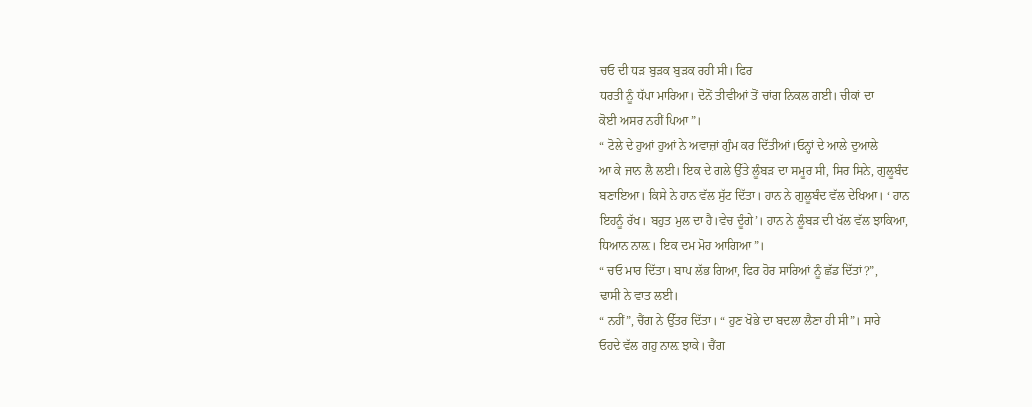ਚਓ ਦੀ ਧੜ ਬੁੜਕ ਬੁੜਕ ਰਹੀ ਸੀ। ਫਿਰ
ਧਰਤੀ ਨੂੰ ਧੱਪਾ ਮਾਰਿਆ। ਦੋਨੋਂ ਤੀਵੀਆਂ ਤੋਂ ਚਾਂਗ ਨਿਕਲ ਗਈ। ਚੀਕਾਂ ਦਾ
ਕੋਈ ਅਸਰ ਨਹੀਂ ਪਿਆ”।
“ ਟੋਲੇ ਦੇ ਹੁਆਂ ਹੁਆਂ ਨੇ ਅਵਾਜ਼ਾਂ ਗੁੰਮ ਕਰ ਦਿੱਤੀਆਂ।ਓਨ੍ਹਾਂ ਦੇ ਆਲੇ ਦੁਆਲੇ
ਆ ਕੇ ਜਾਨ ਲੈ ਲਈ। ਇਕ ਦੇ ਗਲੇ ਉੱਤੇ ਲੂੰਬੜ ਦਾ ਸਮੂਰ ਸੀ, ਸਿਰ ਸਿਨੇ, ਗੁਲੂਬੰਦ
ਬਣਾਇਆ। ਕਿਸੇ ਨੇ ਹਾਨ ਵੱਲ ਸੁੱਟ ਦਿੱਤਾ। ਹਾਨ ਨੇ ਗੁਲੂਬੰਦ ਵੱਲ ਦੇਖਿਆ। ‘ ਹਾਨ
ਇਹਨੂੰ ਰੱਖ। ਬਹੁਤ ਮੁਲ ਦਾ ਹੈ।ਵੇਚ ਦੂੰਗੇ’। ਹਾਨ ਨੇ ਲੂੰਬੜ ਦੀ ਖੱਲ ਵੱਲ ਝਾਕਿਆ,
ਧਿਆਨ ਨਾਲ਼। ਇਕ ਦਮ ਮੋਹ ਆਗਿਆ”।
“ ਚਓ ਮਾਰ ਦਿੱਤਾ। ਬਾਪ ਲੱਭ ਗਿਆ, ਫਿਰ ਹੋਰ ਸਾਰਿਆਂ ਨੂੰ ਛੱਡ ਦਿੱਤਾਂ?”,
ਢਾਸੀ ਨੇ ਵਾਤ ਲਈ।
“ ਨਹੀਂ”, ਚੈਂਗ ਨੇ ਉੱਤਰ ਦਿੱਤਾ। “ ਹੁਣ ਖੋਭੇ ਦਾ ਬਦਲਾ ਲੈਣਾ ਹੀ ਸੀ”। ਸਾਰੇ
ਓਹਦੇ ਵੱਲ ਗਹੁ ਨਾਲ਼ ਝਾਕੇ। ਚੈਂਗ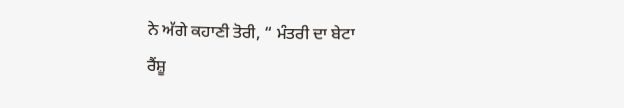ਨੇ ਅੱਗੇ ਕਹਾਣੀ ਤੋਰੀ, “ ਮੰਤਰੀ ਦਾ ਬੇਟਾ
ਰੈਂਸ਼ੂ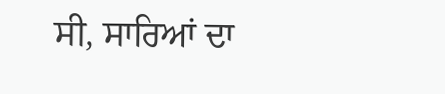ਸੀ, ਸਾਰਿਆਂ ਦਾ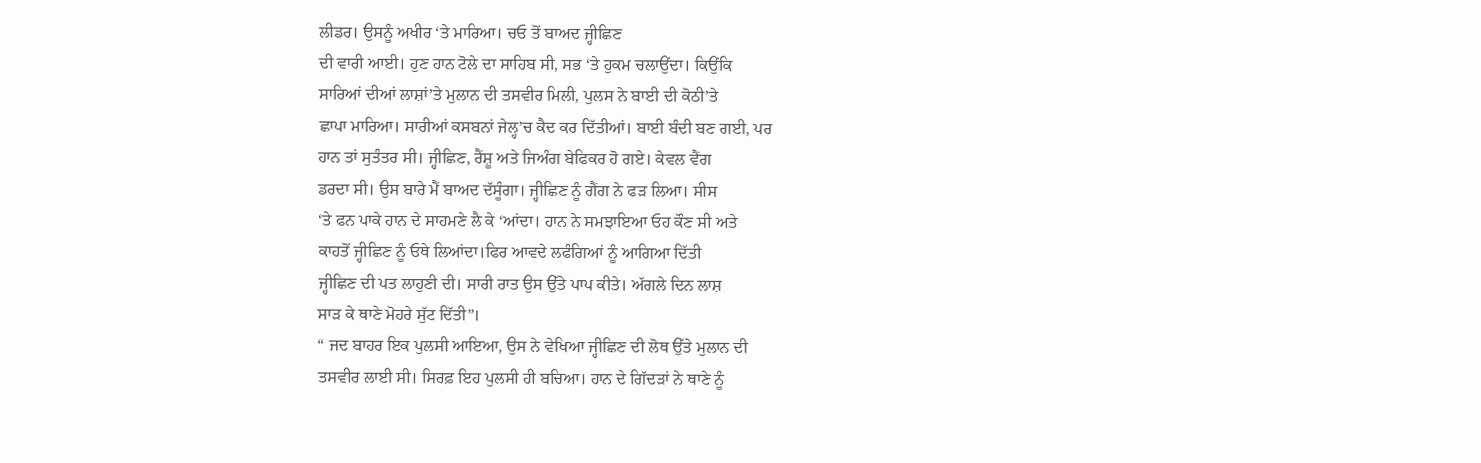ਲੀਡਰ। ਉਸਨੂੰ ਅਖੀਰ ‘ਤੇ ਮਾਰਿਆ। ਚਓ ਤੋਂ ਬਾਅਦ ਜ੍ਹੀਛਿਣ
ਦੀ ਵਾਰੀ ਆਈ। ਹੁਣ ਹਾਨ ਟੋਲੇ ਦਾ ਸਾਹਿਬ ਸੀ, ਸਭ ‘ਤੇ ਹੁਕਮ ਚਲਾਉਂਦਾ। ਕਿਉਂਕਿ
ਸਾਰਿਆਂ ਦੀਆਂ ਲਾਸ਼ਾਂ’ਤੇ ਮੁਲਾਨ ਦੀ ਤਸਵੀਰ ਮਿਲੀ, ਪੁਲਸ ਨੇ ਬਾਈ ਦੀ ਕੋਠੀ’ਤੇ
ਛਾਪਾ ਮਾਰਿਆ। ਸਾਰੀਆਂ ਕਸਬਨਾਂ ਜੇਲ੍ਹ’ਚ ਕੈਦ ਕਰ ਦਿੱਤੀਆਂ। ਬਾਈ ਬੰਦੀ ਬਣ ਗਈ, ਪਰ
ਹਾਨ ਤਾਂ ਸੁਤੰਤਰ ਸੀ। ਜ੍ਹੀਛਿਣ, ਰੈਂਸ਼ੂ ਅਤੇ ਜਿਅੰਗ ਬੇਫਿਕਰ ਹੋ ਗਏ। ਕੇਵਲ ਵੈਂਗ
ਡਰਦਾ ਸੀ। ਉਸ ਬਾਰੇ ਮੈਂ ਬਾਅਦ ਦੱਸੂੰਗਾ। ਜ੍ਹੀਛਿਣ ਨੂੰ ਗੈਂਗ ਨੇ ਫੜ ਲਿਆ। ਸੀਸ
‘ਤੇ ਫਨ ਪਾਕੇ ਹਾਨ ਦੇ ਸਾਹਮਣੇ ਲੈ ਕੇ ‘ਆਂਦਾ। ਹਾਨ ਨੇ ਸਮਝਾਇਆ ਓਹ ਕੌਣ ਸੀ ਅਤੇ
ਕਾਹਤੋਂ ਜ੍ਹੀਛਿਣ ਨੂੰ ਓਥੇ ਲਿਆਂਦਾ।ਫਿਰ ਆਵਦੇ ਲਫੰਗਿਆਂ ਨੂੰ ਆਗਿਆ ਦਿੱਤੀ
ਜ੍ਹੀਛਿਣ ਦੀ ਪਤ ਲਾਹੁਣੀ ਦੀ। ਸਾਰੀ ਰਾਤ ਉਸ ਉੱਤੇ ਪਾਪ ਕੀਤੇ। ਅੱਗਲੇ ਦਿਨ ਲਾਸ਼
ਸਾੜ ਕੇ ਥਾਣੇ ਮੋਹਰੇ ਸੁੱਟ ਦਿੱਤੀ”।
“ ਜਦ ਬਾਹਰ ਇਕ ਪੁਲਸੀ ਆਇਆ, ਉਸ ਨੇ ਵੇਖਿਆ ਜ੍ਹੀਛਿਣ ਦੀ ਲੋਥ ਉੱਤੇ ਮੁਲਾਨ ਦੀ
ਤਸਵੀਰ ਲਾਈ ਸੀ। ਸਿਰਫ਼ ਇਹ ਪੁਲਸੀ ਹੀ ਬਚਿਆ। ਹਾਨ ਦੇ ਗਿੱਦੜਾਂ ਨੇ ਥਾਣੇ ਨੂੰ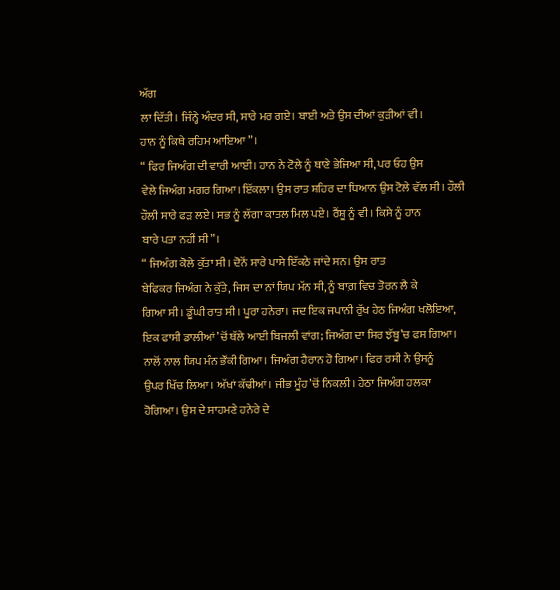ਅੱਗ
ਲਾ ਦਿੱਤੀ। ਜਿੰਨ੍ਹੇ ਅੰਦਰ ਸੀ, ਸਾਰੇ ਮਰ ਗਏ। ਬਾਈ ਅਤੇ ਉਸ ਦੀਆਂ ਕੁੜੀਆਂ ਵੀ।
ਹਾਨ ਨੂੰ ਕਿਥੇ ਰਹਿਮ ਆਇਆ”।
“ ਫਿਰ ਜਿਅੰਗ ਦੀ ਵਾਰੀ ਆਈ। ਹਾਨ ਨੇ ਟੋਲੇ ਨੂੰ ਥਾਣੇ ਭੇਜਿਆ ਸੀ, ਪਰ ਓਹ ਉਸ
ਵੇਲੇ ਜਿਅੰਗ ਮਗਰ ਗਿਆ।ਇੱਕਲਾ। ਉਸ ਰਾਤ ਸ਼ਹਿਰ ਦਾ ਧਿਆਨ ਉਸ ਟੋਲੇ ਵੱਲ ਸੀ। ਹੌਲੀ
ਹੌਲੀ ਸਾਰੇ ਫੜ ਲਏ। ਸਭ ਨੂੰ ਲੱਗਾ ਕਾਤਲ ਮਿਲ ਪਏ। ਰੈਂਸ਼ੂ ਨੂੰ ਵੀ। ਕਿਸੇ ਨੂੰ ਹਾਨ
ਬਾਰੇ ਪਤਾ ਨਹੀਂ ਸੀ”।
“ ਜਿਅੰਗ ਕੋਲੇ ਕੁੱਤਾ ਸੀ। ਦੋਨੋਂ ਸਾਰੇ ਪਾਸੇ ਇੱਕਠੇ ਜਾਂਦੇ ਸਨ। ਉਸ ਰਾਤ
ਬੇਫਿਕਰ ਜਿਅੰਗ ਨੇ ਕੁੱਤੇ, ਜਿਸ ਦਾ ਨਾਂ ਯਿਪ ਮੱਨ ਸੀ, ਨੂੰ ਬਾਗ਼ ਵਿਚ ਤੋਰਨ ਲੈ ਕੇ
ਗਿਆ ਸੀ। ਡੂੰਘੀ ਰਾਤ ਸੀ। ਪੂਰਾ ਹਨੇਰਾ। ਜਦ ਇਕ ਜਪਾਨੀ ਰੁੱਖ ਹੇਠ ਜਿਅੰਗ ਖਲੋਇਆ,
ਇਕ ਫਾਸੀ ਡਾਲੀਆਂ’ਚੋਂ ਥੱਲੇ ਆਈ ਬਿਜਲੀ ਵਾਂਗ; ਜਿਅੰਗ ਦਾ ਸਿਰ ਝੱਬੂ’ਚ ਫਸ ਗਿਆ।
ਨਾਲੋਂ ਨਾਲ ਯਿਪ ਮੰਨ ਭੌਂਕੀ ਗਿਆ। ਜਿਅੰਗ ਹੈਰਾਨ ਹੋ ਗਿਆ। ਫਿਰ ਰਸੀ ਨੇ ਉਸਨੂੰ
ਉਪਰ ਖਿੱਚ ਲਿਆ। ਅੱਖਾਂ ਕੱਢੀਆਂ। ਜੀਭ ਮੂੰਹ’ਚੋਂ ਨਿਕਲੀ। ਹੇਠਾ ਜਿਅੰਗ ਹਲਕਾ
ਹੋਗਿਆ। ਉਸ ਦੇ ਸਾਹਮਣੇ ਹਨੇਰੇ ਦੇ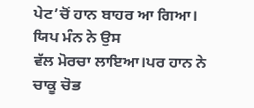ਪੇਟ’ਚੋਂ ਹਾਨ ਬਾਹਰ ਆ ਗਿਆ। ਯਿਪ ਮੰਨ ਨੇ ਉਸ
ਵੱਲ ਮੋਰਚਾ ਲਾਇਆ।ਪਰ ਹਾਨ ਨੇ ਚਾਕੂ ਚੋਭ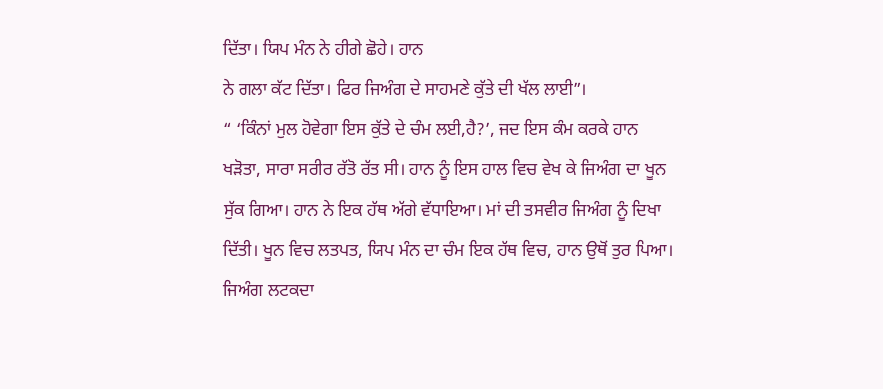ਦਿੱਤਾ। ਯਿਪ ਮੰਨ ਨੇ ਹੀਗੇ ਛੋਹੇ। ਹਾਨ
ਨੇ ਗਲਾ ਕੱਟ ਦਿੱਤਾ। ਫਿਰ ਜਿਅੰਗ ਦੇ ਸਾਹਮਣੇ ਕੁੱਤੇ ਦੀ ਖੱਲ ਲਾਈ”।
“ ‘ਕਿੰਨਾਂ ਮੁਲ ਹੋਵੇਗਾ ਇਸ ਕੁੱਤੇ ਦੇ ਚੰਮ ਲਈ,ਹੈ?’, ਜਦ ਇਸ ਕੰਮ ਕਰਕੇ ਹਾਨ
ਖੜੋਤਾ, ਸਾਰਾ ਸਰੀਰ ਰੱਤੋ ਰੱਤ ਸੀ। ਹਾਨ ਨੂੰ ਇਸ ਹਾਲ ਵਿਚ ਵੇਖ ਕੇ ਜਿਅੰਗ ਦਾ ਖੂਨ
ਸੁੱਕ ਗਿਆ। ਹਾਨ ਨੇ ਇਕ ਹੱਥ ਅੱਗੇ ਵੱਧਾਇਆ। ਮਾਂ ਦੀ ਤਸਵੀਰ ਜਿਅੰਗ ਨੂੰ ਦਿਖਾ
ਦਿੱਤੀ। ਖੂਨ ਵਿਚ ਲਤਪਤ, ਯਿਪ ਮੰਨ ਦਾ ਚੰਮ ਇਕ ਹੱਥ ਵਿਚ, ਹਾਨ ਉਥੋਂ ਤੁਰ ਪਿਆ।
ਜਿਅੰਗ ਲਟਕਦਾ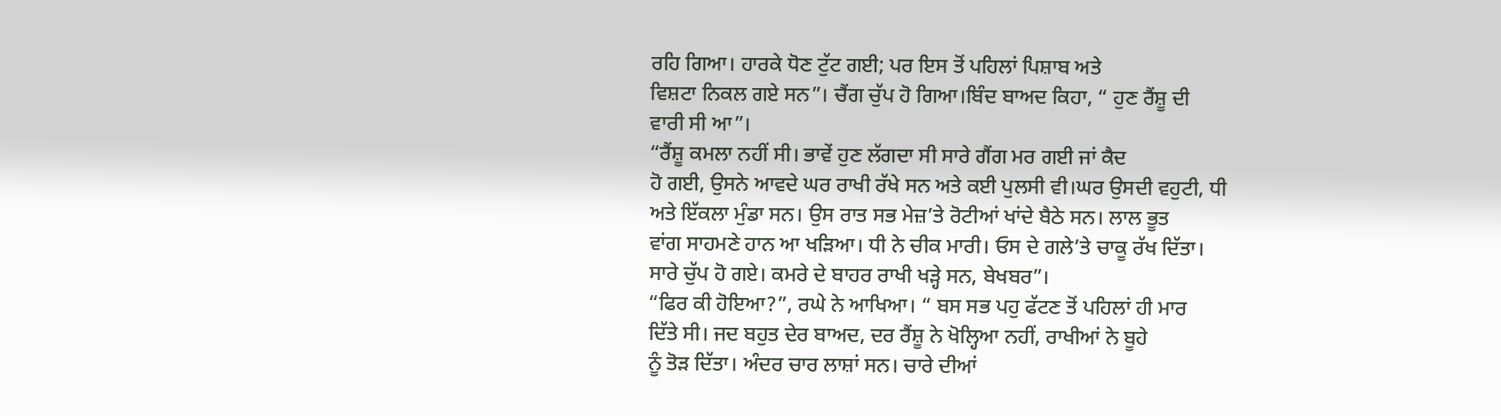ਰਹਿ ਗਿਆ। ਹਾਰਕੇ ਧੋਣ ਟੁੱਟ ਗਈ; ਪਰ ਇਸ ਤੋਂ ਪਹਿਲਾਂ ਪਿਸ਼ਾਬ ਅਤੇ
ਵਿਸ਼ਟਾ ਨਿਕਲ ਗਏ ਸਨ”। ਚੈਂਗ ਚੁੱਪ ਹੋ ਗਿਆ।ਬਿੰਦ ਬਾਅਦ ਕਿਹਾ, “ ਹੁਣ ਰੈਂਸ਼ੂ ਦੀ
ਵਾਰੀ ਸੀ ਆ”।
“ਰੈਂਸ਼ੂ ਕਮਲਾ ਨਹੀਂ ਸੀ। ਭਾਵੇਂ ਹੁਣ ਲੱਗਦਾ ਸੀ ਸਾਰੇ ਗੈਂਗ ਮਰ ਗਈ ਜਾਂ ਕੈਦ
ਹੋ ਗਈ, ਉਸਨੇ ਆਵਦੇ ਘਰ ਰਾਖੀ ਰੱਖੇ ਸਨ ਅਤੇ ਕਈ ਪੁਲਸੀ ਵੀ।ਘਰ ਉਸਦੀ ਵਹੁਟੀ, ਧੀ
ਅਤੇ ਇੱਕਲਾ ਮੁੰਡਾ ਸਨ। ਉਸ ਰਾਤ ਸਭ ਮੇਜ਼’ਤੇ ਰੋਟੀਆਂ ਖਾਂਦੇ ਬੈਠੇ ਸਨ। ਲਾਲ ਭੂਤ
ਵਾਂਗ ਸਾਹਮਣੇ ਹਾਨ ਆ ਖੜਿਆ। ਧੀ ਨੇ ਚੀਕ ਮਾਰੀ। ਓਸ ਦੇ ਗਲੇ’ਤੇ ਚਾਕੂ ਰੱਖ ਦਿੱਤਾ।
ਸਾਰੇ ਚੁੱਪ ਹੋ ਗਏ। ਕਮਰੇ ਦੇ ਬਾਹਰ ਰਾਖੀ ਖੜ੍ਹੇ ਸਨ, ਬੇਖਬਰ”।
“ਫਿਰ ਕੀ ਹੋਇਆ?”, ਰਘੇ ਨੇ ਆਖਿਆ। “ ਬਸ ਸਭ ਪਹੁ ਫੱਟਣ ਤੋਂ ਪਹਿਲਾਂ ਹੀ ਮਾਰ
ਦਿੱਤੇ ਸੀ। ਜਦ ਬਹੁਤ ਦੇਰ ਬਾਅਦ, ਦਰ ਰੈਂਸ਼ੂ ਨੇ ਖੋਲ੍ਹਿਆ ਨਹੀਂ, ਰਾਖੀਆਂ ਨੇ ਬੂਹੇ
ਨੂੰ ਤੋੜ ਦਿੱਤਾ। ਅੰਦਰ ਚਾਰ ਲਾਸ਼ਾਂ ਸਨ। ਚਾਰੇ ਦੀਆਂ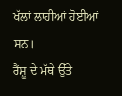ਖੱਲਾਂ ਲਾਹੀਆਂ ਹੋਈਆਂ ਸਨ।
ਰੈਂਸ਼ੂ ਦੇ ਮੱਥੇ ਉੱਤੇ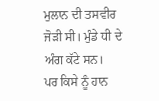ਮੁਲਾਨ ਦੀ ਤਸਵੀਰ ਜੋੜੀ ਸੀ। ਮੁੰਡੇ ਧੀ ਦੇ ਅੰਗ ਕੱਟੇ ਸਨ।
ਪਰ ਕਿਸੇ ਨੂੰ ਹਾਨ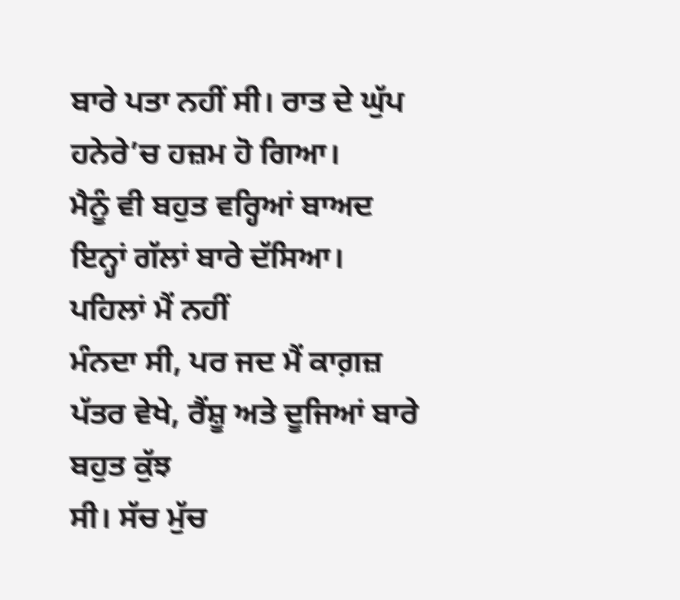ਬਾਰੇ ਪਤਾ ਨਹੀਂ ਸੀ। ਰਾਤ ਦੇ ਘੁੱਪ ਹਨੇਰੇ’ਚ ਹਜ਼ਮ ਹੋ ਗਿਆ।
ਮੈਨੂੰ ਵੀ ਬਹੁਤ ਵਰ੍ਹਿਆਂ ਬਾਅਦ ਇਨ੍ਹਾਂ ਗੱਲਾਂ ਬਾਰੇ ਦੱਸਿਆ। ਪਹਿਲਾਂ ਮੈਂ ਨਹੀਂ
ਮੰਨਦਾ ਸੀ, ਪਰ ਜਦ ਮੈਂ ਕਾਗ਼ਜ਼ ਪੱਤਰ ਵੇਖੇ, ਰੈਂਸ਼ੂ ਅਤੇ ਦੂਜਿਆਂ ਬਾਰੇ ਬਹੁਤ ਕੁੱਝ
ਸੀ। ਸੱਚ ਮੁੱਚ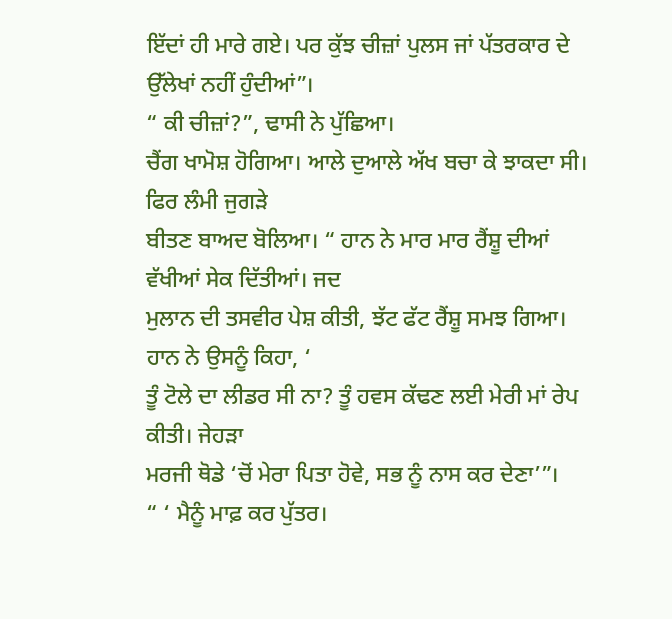ਇੱਦਾਂ ਹੀ ਮਾਰੇ ਗਏ। ਪਰ ਕੁੱਝ ਚੀਜ਼ਾਂ ਪੁਲਸ ਜਾਂ ਪੱਤਰਕਾਰ ਦੇ
ਉੱਲੇਖਾਂ ਨਹੀਂ ਹੁੰਦੀਆਂ”।
“ ਕੀ ਚੀਜ਼ਾਂ?”, ਢਾਸੀ ਨੇ ਪੁੱਛਿਆ।
ਚੈਂਗ ਖਾਮੋਸ਼ ਹੋਗਿਆ। ਆਲੇ ਦੁਆਲੇ ਅੱਖ ਬਚਾ ਕੇ ਝਾਕਦਾ ਸੀ। ਫਿਰ ਲੰਮੀ ਜੁਗੜੇ
ਬੀਤਣ ਬਾਅਦ ਬੋਲਿਆ। “ ਹਾਨ ਨੇ ਮਾਰ ਮਾਰ ਰੈਂਸ਼ੂ ਦੀਆਂ ਵੱਖੀਆਂ ਸੇਕ ਦਿੱਤੀਆਂ। ਜਦ
ਮੁਲਾਨ ਦੀ ਤਸਵੀਰ ਪੇਸ਼ ਕੀਤੀ, ਝੱਟ ਫੱਟ ਰੈਂਸ਼ੂ ਸਮਝ ਗਿਆ। ਹਾਨ ਨੇ ਉਸਨੂੰ ਕਿਹਾ, ‘
ਤੂੰ ਟੋਲੇ ਦਾ ਲੀਡਰ ਸੀ ਨਾ? ਤੂੰ ਹਵਸ ਕੱਢਣ ਲਈ ਮੇਰੀ ਮਾਂ ਰੇਪ ਕੀਤੀ। ਜੇਹੜਾ
ਮਰਜੀ ਥੋਡੇ ‘ਚੋਂ ਮੇਰਾ ਪਿਤਾ ਹੋਵੇ, ਸਭ ਨੂੰ ਨਾਸ ਕਰ ਦੇਣਾ’”।
“ ‘ ਮੈਨੂੰ ਮਾਫ਼ ਕਰ ਪੁੱਤਰ।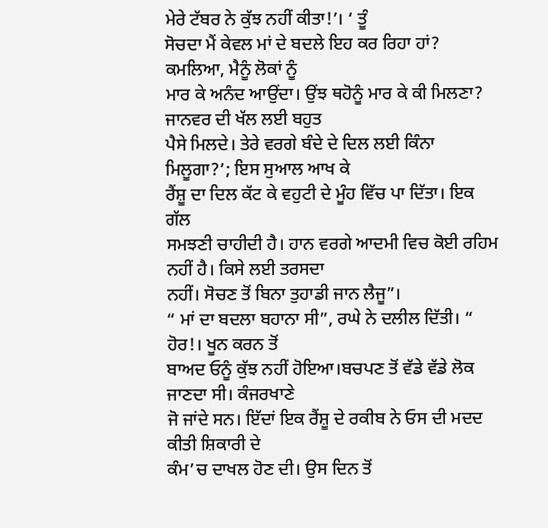ਮੇਰੇ ਟੱਬਰ ਨੇ ਕੁੱਝ ਨਹੀਂ ਕੀਤਾ!’। ‘ ਤੂੰ
ਸੋਚਦਾ ਮੈਂ ਕੇਵਲ ਮਾਂ ਦੇ ਬਦਲੇ ਇਹ ਕਰ ਰਿਹਾ ਹਾਂ? ਕਮਲਿਆ, ਮੈਨੂੰ ਲੋਕਾਂ ਨੂੰ
ਮਾਰ ਕੇ ਅਨੰਦ ਆਉਂਦਾ। ਉਂਝ ਥਹੋਨੂੰ ਮਾਰ ਕੇ ਕੀ ਮਿਲਣਾ? ਜਾਨਵਰ ਦੀ ਖੱਲ ਲਈ ਬਹੁਤ
ਪੈਸੇ ਮਿਲਦੇ। ਤੇਰੇ ਵਰਗੇ ਬੰਦੇ ਦੇ ਦਿਲ ਲਈ ਕਿੰਨਾ ਮਿਲੂਗਾ?’; ਇਸ ਸੁਆਲ ਆਖ ਕੇ
ਰੈਂਸ਼ੂ ਦਾ ਦਿਲ ਕੱਟ ਕੇ ਵਹੁਟੀ ਦੇ ਮੂੰਹ ਵਿੱਚ ਪਾ ਦਿੱਤਾ। ਇਕ ਗੱਲ
ਸਮਝਣੀ ਚਾਹੀਦੀ ਹੈ। ਹਾਨ ਵਰਗੇ ਆਦਮੀ ਵਿਚ ਕੋਈ ਰਹਿਮ ਨਹੀਂ ਹੈ। ਕਿਸੇ ਲਈ ਤਰਸਦਾ
ਨਹੀਂ। ਸੋਚਣ ਤੋਂ ਬਿਨਾ ਤੁਹਾਡੀ ਜਾਨ ਲੈਜੂ”।
“ ਮਾਂ ਦਾ ਬਦਲਾ ਬਹਾਨਾ ਸੀ”, ਰਘੇ ਨੇ ਦਲੀਲ ਦਿੱਤੀ। “ ਹੋਰ!। ਖੂਨ ਕਰਨ ਤੋਂ
ਬਾਅਦ ਓਨੂੰ ਕੁੱਝ ਨਹੀਂ ਹੋਇਆ।ਬਚਪਣ ਤੋਂ ਵੱਡੇ ਵੱਡੇ ਲੋਕ ਜਾਣਦਾ ਸੀ। ਕੰਜਰਖਾਣੇ
ਜੋ ਜਾਂਦੇ ਸਨ। ਇੱਦਾਂ ਇਕ ਰੈਂਸ਼ੂ ਦੇ ਰਕੀਬ ਨੇ ਓਸ ਦੀ ਮਦਦ ਕੀਤੀ ਸ਼ਿਕਾਰੀ ਦੇ
ਕੰਮ’ਚ ਦਾਖਲ ਹੋਣ ਦੀ। ਉਸ ਦਿਨ ਤੋਂ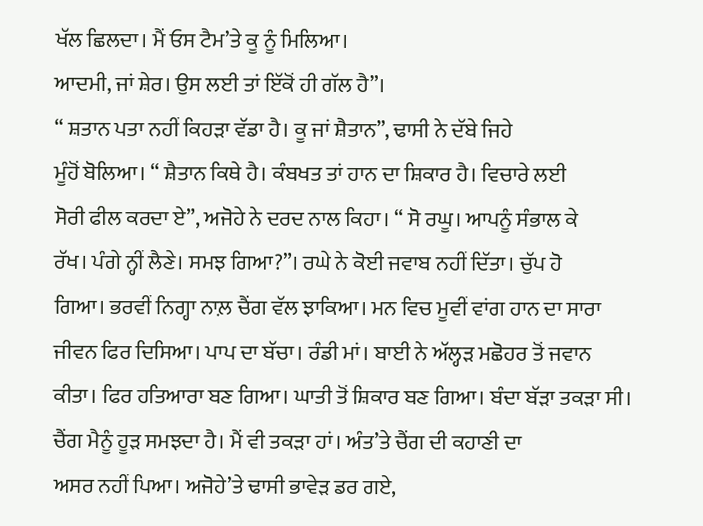ਖੱਲ ਛਿਲਦਾ। ਮੈਂ ਓਸ ਟੈਮ’ਤੇ ਕੂ ਨੂੰ ਮਿਲਿਆ।
ਆਦਮੀ, ਜਾਂ ਸ਼ੇਰ। ਉਸ ਲਈ ਤਾਂ ਇੱਕੋਂ ਹੀ ਗੱਲ ਹੈ”।
“ ਸ਼ਤਾਨ ਪਤਾ ਨਹੀਂ ਕਿਹੜਾ ਵੱਡਾ ਹੈ। ਕੂ ਜਾਂ ਸ਼ੈਤਾਨ”, ਢਾਸੀ ਨੇ ਦੱਬੇ ਜਿਹੇ
ਮੂੰਹੋਂ ਬੋਲਿਆ। “ ਸ਼ੈਤਾਨ ਕਿਥੇ ਹੈ। ਕੰਬਖਤ ਤਾਂ ਹਾਨ ਦਾ ਸ਼ਿਕਾਰ ਹੈ। ਵਿਚਾਰੇ ਲਈ
ਸੋਰੀ ਫੀਲ ਕਰਦਾ ਏ”, ਅਜੋਹੇ ਨੇ ਦਰਦ ਨਾਲ ਕਿਹਾ। “ ਸੋ ਰਘੂ। ਆਪਨੂੰ ਸੰਭਾਲ ਕੇ
ਰੱਖ। ਪੰਗੇ ਨ੍ਹੀਂ ਲੈਣੇ। ਸਮਝ ਗਿਆ?”। ਰਘੇ ਨੇ ਕੋਈ ਜਵਾਬ ਨਹੀਂ ਦਿੱਤਾ। ਚੁੱਪ ਹੋ
ਗਿਆ। ਭਰਵੀਂ ਨਿਗ੍ਹਾ ਨਾਲ਼ ਚੈਂਗ ਵੱਲ ਝਾਕਿਆ। ਮਨ ਵਿਚ ਮੂਵੀਂ ਵਾਂਗ ਹਾਨ ਦਾ ਸਾਰਾ
ਜੀਵਨ ਫਿਰ ਦਿਸਿਆ। ਪਾਪ ਦਾ ਬੱਚਾ। ਰੰਡੀ ਮਾਂ। ਬਾਈ ਨੇ ਅੱਲ੍ਹੜ ਮਛੋਹਰ ਤੋਂ ਜਵਾਨ
ਕੀਤਾ। ਫਿਰ ਹਤਿਆਰਾ ਬਣ ਗਿਆ। ਘਾਤੀ ਤੋਂ ਸ਼ਿਕਾਰ ਬਣ ਗਿਆ। ਬੰਦਾ ਬੱੜਾ ਤਕੜਾ ਸੀ।
ਚੈਂਗ ਮੈਨੂੰ ਹੂੜ ਸਮਝਦਾ ਹੈ। ਮੈਂ ਵੀ ਤਕੜਾ ਹਾਂ। ਅੰਤ’ਤੇ ਚੈਂਗ ਦੀ ਕਹਾਣੀ ਦਾ
ਅਸਰ ਨਹੀਂ ਪਿਆ। ਅਜੋਹੇ’ਤੇ ਢਾਸੀ ਭਾਵੇੜ ਡਰ ਗਏ,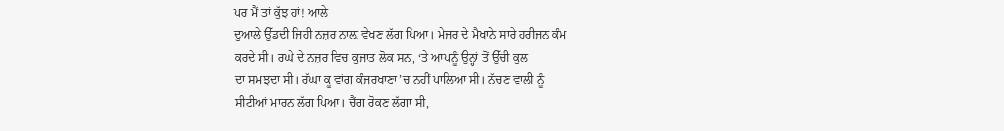ਪਰ ਮੈਂ ਤਾਂ ਕੁੱਝ ਹਾਂ! ਆਲੇ
ਦੁਆਲੇ ਉੱਡਦੀ ਜਿਹੀ ਨਜ਼ਰ ਨਾਲ਼ ਵੇਖਣ ਲੱਗ ਪਿਆ। ਮੇਜਰ ਦੇ ਮੈਖਾਨੇ ਸਾਰੇ ਹਰੀਜਨ ਕੰਮ
ਕਰਦੇ ਸੀ। ਰਘੇ ਦੇ ਨਜ਼ਰ ਵਿਚ ਕੁਜਾਤ ਲੋਕ ਸਨ, ‘ਤੇ ਆਪਨੂੰ ਉਨ੍ਹਾਂ ਤੋਂ ਉੱਚੀ ਕੁਲ
ਦਾ ਸਮਝਦਾ ਸੀ। ਰੱਘਾ ਕੂ ਵਾਂਗ ਕੰਜਰਖਾਣਾ’ਚ ਨਹੀਂ ਪਾਲਿਆ ਸੀ। ਨੱਚਣ ਵਾਲੀ ਨੂੰ
ਸੀਟੀਆਂ ਮਾਰਨ ਲੱਗ ਪਿਆ। ਚੈਂਗ ਰੋਕਣ ਲੱਗਾ ਸੀ,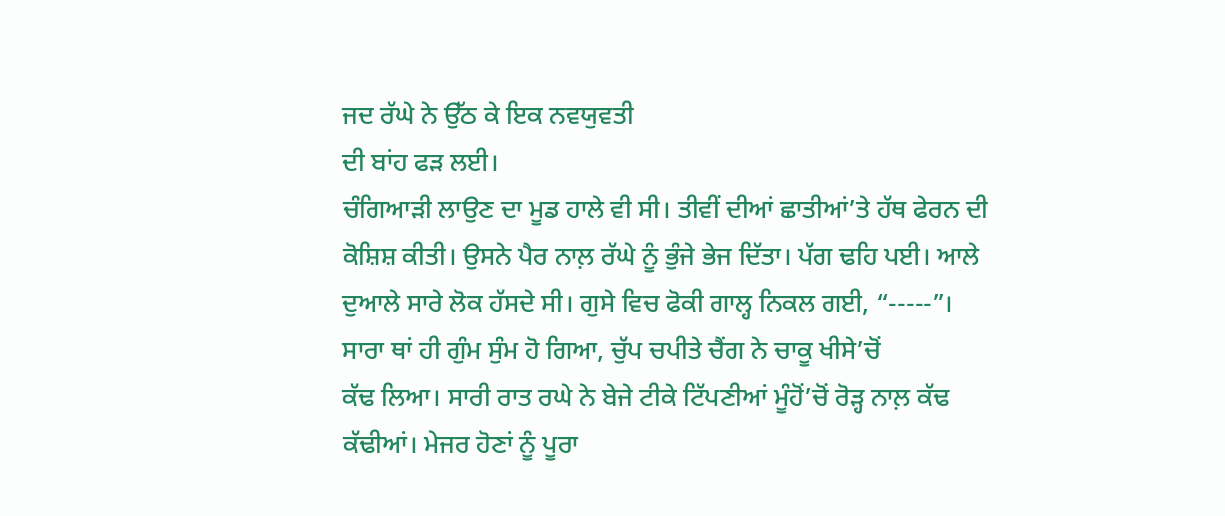ਜਦ ਰੱਘੇ ਨੇ ਉੱਠ ਕੇ ਇਕ ਨਵਯੁਵਤੀ
ਦੀ ਬਾਂਹ ਫੜ ਲਈ।
ਚੰਗਿਆੜੀ ਲਾਉਣ ਦਾ ਮੂਡ ਹਾਲੇ ਵੀ ਸੀ। ਤੀਵੀਂ ਦੀਆਂ ਛਾਤੀਆਂ’ਤੇ ਹੱਥ ਫੇਰਨ ਦੀ
ਕੋਸ਼ਿਸ਼ ਕੀਤੀ। ਉਸਨੇ ਪੈਰ ਨਾਲ਼ ਰੱਘੇ ਨੂੰ ਭੁੰਜੇ ਭੇਜ ਦਿੱਤਾ। ਪੱਗ ਢਹਿ ਪਈ। ਆਲੇ
ਦੁਆਲੇ ਸਾਰੇ ਲੋਕ ਹੱਸਦੇ ਸੀ। ਗੁਸੇ ਵਿਚ ਫੋਕੀ ਗਾਲ੍ਹ ਨਿਕਲ ਗਈ, “-----”।
ਸਾਰਾ ਥਾਂ ਹੀ ਗੁੰਮ ਸੁੰਮ ਹੋ ਗਿਆ, ਚੁੱਪ ਚਪੀਤੇ ਚੈਂਗ ਨੇ ਚਾਕੂ ਖੀਸੇ’ਚੋਂ
ਕੱਢ ਲਿਆ। ਸਾਰੀ ਰਾਤ ਰਘੇ ਨੇ ਬੇਜੇ ਟੀਕੇ ਟਿੱਪਣੀਆਂ ਮੂੰਹੋਂ’ਚੋਂ ਰੋੜ੍ਹ ਨਾਲ਼ ਕੱਢ
ਕੱਢੀਆਂ। ਮੇਜਰ ਹੋਣਾਂ ਨੂੰ ਪੂਰਾ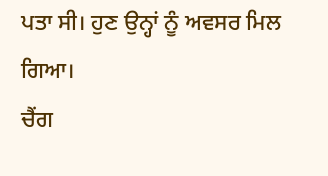ਪਤਾ ਸੀ। ਹੁਣ ਉਨ੍ਹਾਂ ਨੂੰ ਅਵਸਰ ਮਿਲ ਗਿਆ।
ਚੈਂਗ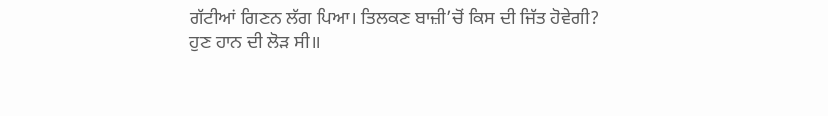ਗੱਟੀਆਂ ਗਿਣਨ ਲੱਗ ਪਿਆ। ਤਿਲਕਣ ਬਾਜ਼ੀ’ਚੋਂ ਕਿਸ ਦੀ ਜਿੱਤ ਹੋਵੇਗੀ?
ਹੁਣ ਹਾਨ ਦੀ ਲੋੜ ਸੀ॥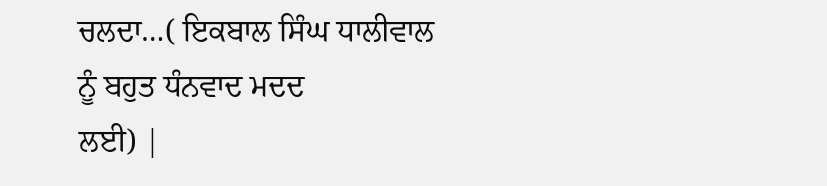ਚਲਦਾ…( ਇਕਬਾਲ ਸਿੰਘ ਧਾਲੀਵਾਲ ਨੂੰ ਬਹੁਤ ਧੰਨਵਾਦ ਮਦਦ
ਲਈ) |